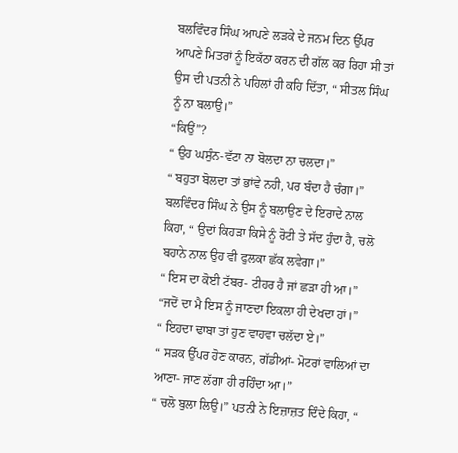ਬਲਵਿੰਦਰ ਸਿੰਘ ਆਪਣੇ ਲੜਕੇ ਦੇ ਜਨਮ ਦਿਨ ਉੱਪਰ ਆਪਣੇ ਮਿਤਰਾਂ ਨੂੰ ਇਕੱਠਾ ਕਰਨ ਦੀ ਗੱਲ ਕਰ ਰਿਹਾ ਸੀ ਤਾਂ ਉਸ ਦੀ ਪਤਨੀ ਨੇ ਪਹਿਲਾਂ ਹੀ ਕਹਿ ਦਿੱਤਾ, “ ਸੀਤਲ ਸਿੰਘ ਨੂੰ ਨਾ ਬਲਾਉ।”
“ਕਿਉਂ”?
“ ਉਹ ਘਸੁੰਨ-ਵੱਟਾ ਨਾ ਬੋਲਦਾ ਨਾ ਚਲਦਾ।”
“ ਬਹੁਤਾ ਬੋਲਦਾ ਤਾਂ ਭਾਂਵੇ ਨਹੀ, ਪਰ ਬੰਦਾ ਹੈ ਚੰਗਾ।” ਬਲਵਿੰਦਰ ਸਿੰਘ ਨੇ ਉਸ ਨੂੰ ਬਲਾਉਣ ਦੇ ਇਰਾਦੇ ਨਾਲ ਕਿਹਾ, “ ਉਦਾਂ ਕਿਹੜਾ ਕਿਸੇ ਨੂੰ ਰੋਟੀ ਤੇ ਸੱਦ ਹੁੰਦਾ ਹੈ, ਚਲੋ ਬਹਾਨੇ ਨਾਲ ਉਹ ਵੀ ਫੁਲਕਾ ਛੱਕ ਲਵੇਗਾ।”
“ ਇਸ ਦਾ ਕੋਈ ਟੱਬਰ- ਟੀਹਰ ਹੈ ਜਾਂ ਛੜਾ ਹੀ ਆ।”
“ਜਦੋਂ ਦਾ ਮੈ ਇਸ ਨੂੰ ਜਾਣਦਾ ਇਕਲਾ ਹੀ ਦੇਖਦਾ ਹਾਂ।”
“ ਇਹਦਾ ਢਾਬਾ ਤਾਂ ਹੁਣ ਵਾਹਵਾ ਚਲੱਦਾ ਏ।”
“ ਸੜਕ ਉੱਪਰ ਹੋਣ ਕਾਰਨ, ਗੱਡੀਆਂ- ਮੋਟਰਾਂ ਵਾਲਿਆਂ ਦਾ ਆਣਾ- ਜਾਣ ਲੱਗਾ ਹੀ ਰਹਿੰਦਾ ਆ।”
“ ਚਲੋ ਬੁਲਾ ਲਿਉ।” ਪਤਨੀ ਨੇ ਇਜ਼ਾਜ਼ਤ ਦਿੰਦੇ ਕਿਹਾ, “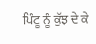ਪਿੰਟੂ ਨੂੰ ਕੁੱਝ ਦੇ ਕੇ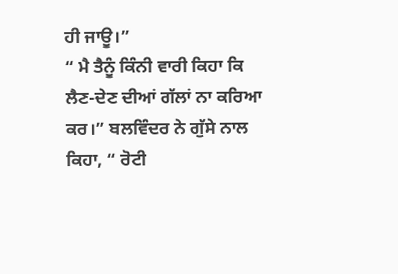ਹੀ ਜਾਊ।”
“ ਮੈ ਤੈਨੂੰ ਕਿੰਨੀ ਵਾਰੀ ਕਿਹਾ ਕਿ ਲੈਣ-ਦੇਣ ਦੀਆਂ ਗੱਲਾਂ ਨਾ ਕਰਿਆ ਕਰ।” ਬਲਵਿੰਦਰ ਨੇ ਗੁੱਸੇ ਨਾਲ ਕਿਹਾ, “ ਰੋਟੀ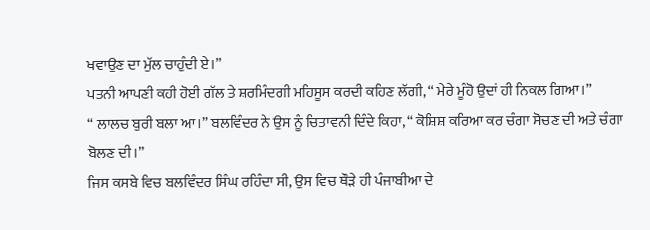ਖਵਾਉਣ ਦਾ ਮੁੱਲ ਚਾਹੁੰਦੀ ਏ।”
ਪਤਨੀ ਆਪਣੀ ਕਹੀ ਹੋਈ ਗੱਲ ਤੇ ਸ਼ਰਮਿੰਦਗੀ ਮਹਿਸੂਸ ਕਰਦੀ ਕਹਿਣ ਲੱਗੀ, “ ਮੇਰੇ ਮੂੰਹੋ ਉਦਾਂ ਹੀ ਨਿਕਲ ਗਿਆ।”
“ ਲਾਲਚ ਬੁਰੀ ਬਲਾ ਆ।” ਬਲਵਿੰਦਰ ਨੇ ਉਸ ਨੂੰ ਚਿਤਾਵਨੀ ਦਿੰਦੇ ਕਿਹਾ, “ ਕੋਸ਼ਿਸ਼ ਕਰਿਆ ਕਰ ਚੰਗਾ ਸੋਚਣ ਦੀ ਅਤੇ ਚੰਗਾ ਬੋਲਣ ਦੀ।”
ਜਿਸ ਕਸਬੇ ਵਿਚ ਬਲਵਿੰਦਰ ਸਿੰਘ ਰਹਿੰਦਾ ਸੀ, ਉਸ ਵਿਚ ਥੌੜੇ ਹੀ ਪੰਜਾਬੀਆ ਦੇ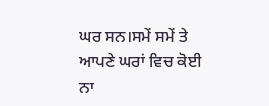ਘਰ ਸਨ।ਸਮੇਂ ਸਮੇਂ ਤੇ ਆਪਣੇ ਘਰਾਂ ਵਿਚ ਕੋਈ ਨਾ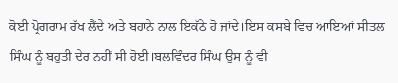ਕੋਈ ਪ੍ਰੋਗਰਾਮ ਰੱਖ ਲੈਂਦੇ ਅਤੇ ਬਹਾਨੇ ਨਾਲ ਇਕੱਠੇ ਹੋ ਜਾਂਦੇ।ਇਸ ਕਸਬੇ ਵਿਚ ਆਇਆਂ ਸੀਤਲ ਸਿੰਘ ਨੂੰ ਬਹੁਤੀ ਦੇਰ ਨਹੀਂ ਸੀ ਹੋਈ।ਬਲਵਿੰਦਰ ਸਿੰਘ ਉਸ ਨੂੰ ਵੀ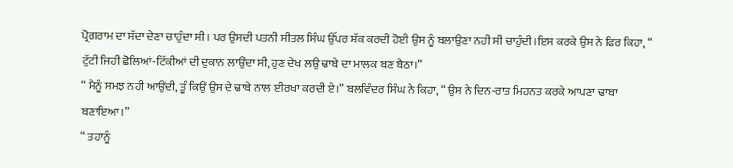ਪ੍ਰੋਗਰਾਮ ਦਾ ਸੱਦਾ ਦੇਣਾ ਚਾਹੁੰਦਾ ਸੀ। ਪਰ ਉਸਦੀ ਪਤਨੀ ਸੀਤਲ ਸਿੰਘ ਉੱਪਰ ਸ਼ੱਕ ਕਰਦੀ ਹੋਈ ਉਸ ਨੂੰ ਬਲਾਉਣਾ ਨਹੀ ਸੀ ਚਾਹੁੰਦੀ।ਇਸ ਕਰਕੇ ਉਸ ਨੇ ਫਿਰ ਕਿਹਾ, “ ਟੁੱਟੀ ਜਿਹੀ ਛੋਲਿਆਂ-ਟਿੱਕੀਆਂ ਦੀ ਦੁਕਾਨ ਲਾਉਂਦਾ ਸੀ, ਹੁਣ ਦੇਖ ਲਉ ਢਾਬੇ ਦਾ ਮਾਲਕ ਬਣ ਬੈਠਾ।”
“ ਮੈਨੂੰ ਸਮਝ ਨਹੀ ਆਉਂਦੀ, ਤੂੰ ਕਿਉਂ ਉਸ ਦੇ ਢਾਬੇ ਨਾਲ ਈਰਖਾ ਕਰਦੀ ਏ।” ਬਲਵਿੰਦਰ ਸਿੰਘ ਨੇ ਕਿਹਾ, “ ਉਸ ਨੇ ਦਿਨ-ਰਾਤ ਮਿਹਨਤ ਕਰਕੇ ਆਪਣਾ ਢਾਬਾ ਬਣਾਇਆ।”
“ ਤਹਾਨੂੰ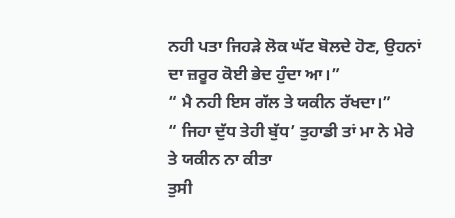ਨਹੀ ਪਤਾ ਜਿਹੜੇ ਲੋਕ ਘੱਟ ਬੋਲਦੇ ਹੋਣ, ਉਹਨਾਂ ਦਾ ਜ਼ਰੂਰ ਕੋਈ ਭੇਦ ਹੁੰਦਾ ਆ।”
“ ਮੈ ਨਹੀ ਇਸ ਗੱਲ ਤੇ ਯਕੀਨ ਰੱਖਦਾ।”
“ ਜਿਹਾ ਦੁੱਧ ਤੇਹੀ ਬੁੱਧ’ ਤੁਹਾਡੀ ਤਾਂ ਮਾ ਨੇ ਮੇਰੇ ਤੇ ਯਕੀਨ ਨਾ ਕੀਤਾ
ਤੁਸੀ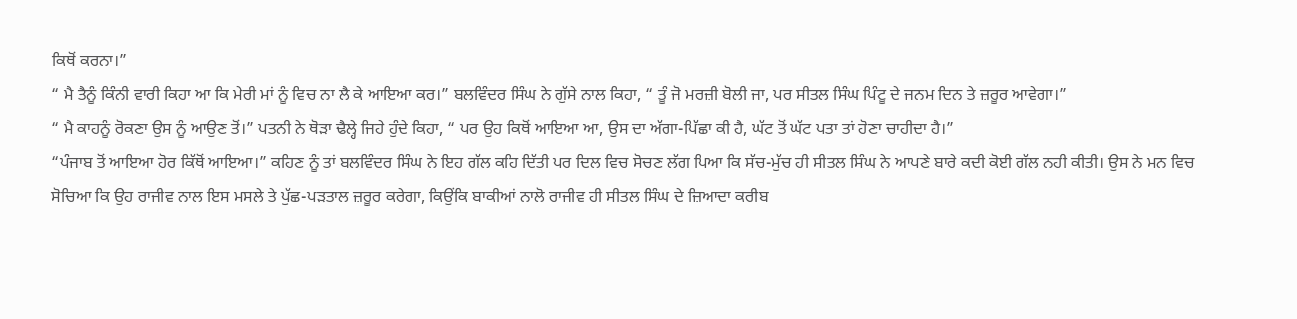ਕਿਥੋਂ ਕਰਨਾ।”
“ ਮੈ ਤੈਨੂੰ ਕਿੰਨੀ ਵਾਰੀ ਕਿਹਾ ਆ ਕਿ ਮੇਰੀ ਮਾਂ ਨੂੰ ਵਿਚ ਨਾ ਲੈ ਕੇ ਆਇਆ ਕਰ।” ਬਲਵਿੰਦਰ ਸਿੰਘ ਨੇ ਗੁੱਸੇ ਨਾਲ ਕਿਹਾ, “ ਤੂੰ ਜੋ ਮਰਜ਼ੀ ਬੋਲੀ ਜਾ, ਪਰ ਸੀਤਲ ਸਿੰਘ ਪਿੰਟੂ ਦੇ ਜਨਮ ਦਿਨ ਤੇ ਜ਼ਰੂਰ ਆਵੇਗਾ।”
“ ਮੈ ਕਾਹਨੂੰ ਰੋਕਣਾ ਉਸ ਨੂੰ ਆਉਣ ਤੋਂ।” ਪਤਨੀ ਨੇ ਥੋੜਾ ਢੈਲ੍ਹੇ ਜਿਹੇ ਹੁੰਦੇ ਕਿਹਾ, “ ਪਰ ਉਹ ਕਿਥੋਂ ਆਇਆ ਆ, ਉਸ ਦਾ ਅੱਗਾ-ਪਿੱਛਾ ਕੀ ਹੈ, ਘੱਟ ਤੋਂ ਘੱਟ ਪਤਾ ਤਾਂ ਹੋਣਾ ਚਾਹੀਦਾ ਹੈ।”
“ਪੰਜਾਬ ਤੋਂ ਆਇਆ ਹੋਰ ਕਿੱਥੋਂ ਆਇਆ।” ਕਹਿਣ ਨੂੰ ਤਾਂ ਬਲਵਿੰਦਰ ਸਿੰਘ ਨੇ ਇਹ ਗੱਲ ਕਹਿ ਦਿੱਤੀ ਪਰ ਦਿਲ ਵਿਚ ਸੋਚਣ ਲੱਗ ਪਿਆ ਕਿ ਸੱਚ-ਮੁੱਚ ਹੀ ਸੀਤਲ ਸਿੰਘ ਨੇ ਆਪਣੇ ਬਾਰੇ ਕਦੀ ਕੋਈ ਗੱਲ ਨਹੀ ਕੀਤੀ। ਉਸ ਨੇ ਮਨ ਵਿਚ ਸੋਚਿਆ ਕਿ ਉਹ ਰਾਜੀਵ ਨਾਲ ਇਸ ਮਸਲੇ ਤੇ ਪੁੱਛ-ਪੜਤਾਲ ਜ਼ਰੂਰ ਕਰੇਗਾ, ਕਿਉਂਕਿ ਬਾਕੀਆਂ ਨਾਲੋ ਰਾਜੀਵ ਹੀ ਸੀਤਲ ਸਿੰਘ ਦੇ ਜ਼ਿਆਦਾ ਕਰੀਬ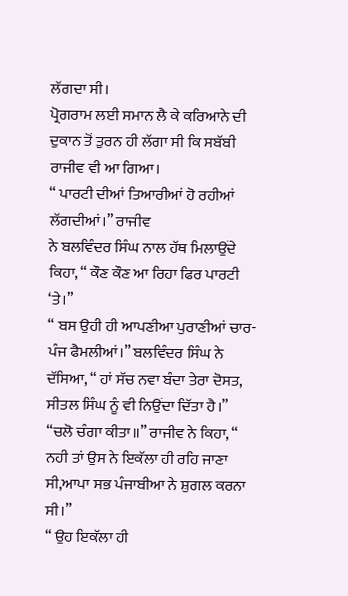ਲੱਗਦਾ ਸੀ।
ਪ੍ਰੋਗਰਾਮ ਲਈ ਸਮਾਨ ਲੈ ਕੇ ਕਰਿਆਨੇ ਦੀ ਦੁਕਾਨ ਤੋਂ ਤੁਰਨ ਹੀ ਲੱਗਾ ਸੀ ਕਿ ਸਬੱਬੀ ਰਾਜੀਵ ਵੀ ਆ ਗਿਆ।
“ ਪਾਰਟੀ ਦੀਆਂ ਤਿਆਰੀਆਂ ਹੋ ਰਹੀਆਂ ਲੱਗਦੀਆਂ।” ਰਾਜੀਵ
ਨੇ ਬਲਵਿੰਦਰ ਸਿੰਘ ਨਾਲ ਹੱਥ ਮਿਲਾਉਂਦੇ ਕਿਹਾ, “ ਕੌਣ ਕੌਣ ਆ ਰਿਹਾ ਫਿਰ ਪਾਰਟੀ ‘ਤੇ।”
“ ਬਸ ਉਹੀ ਹੀ ਆਪਣੀਆ ਪੁਰਾਣੀਆਂ ਚਾਰ-ਪੰਜ ਫੈਮਲੀਆਂ।” ਬਲਵਿੰਦਰ ਸਿੰਘ ਨੇ ਦੱਸਿਆ, “ ਹਾਂ ਸੱਚ ਨਵਾ ਬੰਦਾ ਤੇਰਾ ਦੋਸਤ, ਸੀਤਲ ਸਿੰਘ ਨੂੰ ਵੀ ਨਿਉਂਦਾ ਦਿੱਤਾ ਹੈ।”
“ਚਲੋ ਚੰਗਾ ਕੀਤਾ॥” ਰਾਜੀਵ ਨੇ ਕਿਹਾ, “ ਨਹੀ ਤਾਂ ਉਸ ਨੇ ਇਕੱਲਾ ਹੀ ਰਹਿ ਜਾਣਾ ਸੀ,ਆਪਾ ਸਭ ਪੰਜਾਬੀਆ ਨੇ ਸ਼ੁਗਲ ਕਰਨਾ ਸੀ।”
“ ਉਹ ਇਕੱਲਾ ਹੀ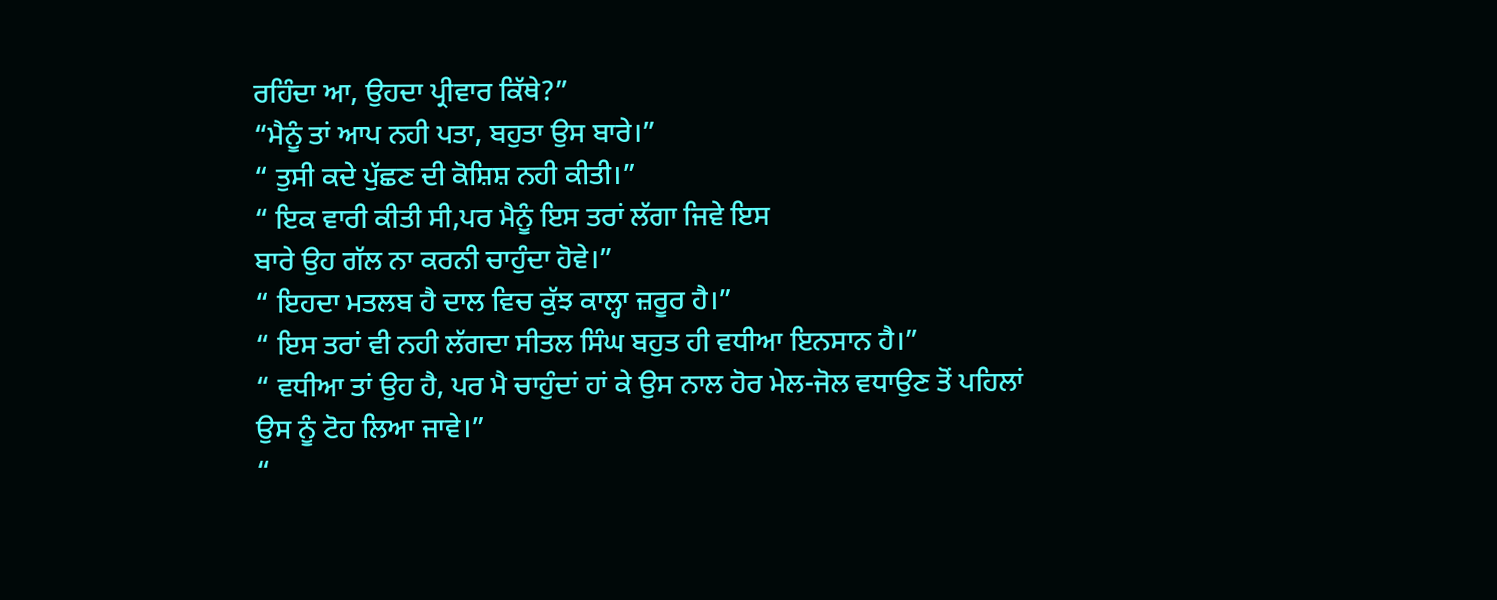ਰਹਿੰਦਾ ਆ, ਉਹਦਾ ਪ੍ਰੀਵਾਰ ਕਿੱਥੇ?”
“ਮੈਨੂੰ ਤਾਂ ਆਪ ਨਹੀ ਪਤਾ, ਬਹੁਤਾ ਉਸ ਬਾਰੇ।”
“ ਤੁਸੀ ਕਦੇ ਪੁੱਛਣ ਦੀ ਕੋਸ਼ਿਸ਼ ਨਹੀ ਕੀਤੀ।”
“ ਇਕ ਵਾਰੀ ਕੀਤੀ ਸੀ,ਪਰ ਮੈਨੂੰ ਇਸ ਤਰਾਂ ਲੱਗਾ ਜਿਵੇ ਇਸ
ਬਾਰੇ ਉਹ ਗੱਲ ਨਾ ਕਰਨੀ ਚਾਹੁੰਦਾ ਹੋਵੇ।”
“ ਇਹਦਾ ਮਤਲਬ ਹੈ ਦਾਲ ਵਿਚ ਕੁੱਝ ਕਾਲ੍ਹਾ ਜ਼ਰੂਰ ਹੈ।”
“ ਇਸ ਤਰਾਂ ਵੀ ਨਹੀ ਲੱਗਦਾ ਸੀਤਲ ਸਿੰਘ ਬਹੁਤ ਹੀ ਵਧੀਆ ਇਨਸਾਨ ਹੈ।”
“ ਵਧੀਆ ਤਾਂ ਉਹ ਹੈ, ਪਰ ਮੈ ਚਾਹੁੰਦਾਂ ਹਾਂ ਕੇ ਉਸ ਨਾਲ ਹੋਰ ਮੇਲ-ਜੋਲ ਵਧਾਉਣ ਤੋਂ ਪਹਿਲਾਂ ਉਸ ਨੂੰ ਟੋਹ ਲਿਆ ਜਾਵੇ।”
“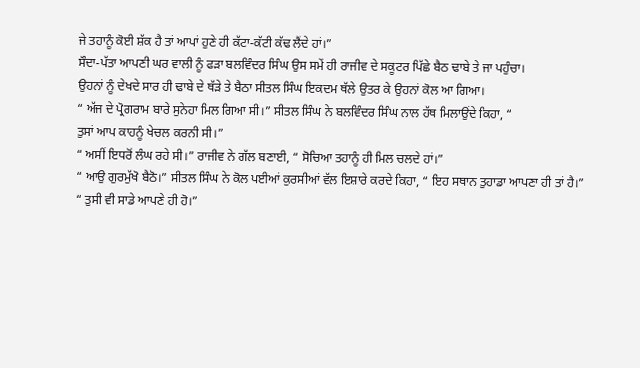ਜੇ ਤਹਾਨੂੰ ਕੋਈ ਸ਼ੱਕ ਹੈ ਤਾਂ ਆਪਾਂ ਹੁਣੇ ਹੀ ਕੱਟਾ-ਕੱਟੀ ਕੱਢ ਲੈਂਦੇ ਹਾਂ।”
ਸੌਦਾ-ਪੱਤਾ ਆਪਣੀ ਘਰ ਵਾਲੀ ਨੂੰ ਫੜਾ ਬਲਵਿੰਦਰ ਸਿੰਘ ਉਸ ਸਮੇਂ ਹੀ ਰਾਜੀਵ ਦੇ ਸਕੂਟਰ ਪਿੱਛੇ ਬੈਠ ਢਾਬੇ ਤੇ ਜਾ ਪਹੁੰਚਾ।
ਉਹਨਾਂ ਨੂੰ ਦੇਖਦੇ ਸਾਰ ਹੀ ਢਾਬੇ ਦੇ ਥੱੜੇ ਤੇ ਬੈਠਾ ਸੀਤਲ ਸਿੰਘ ਇਕਦਮ ਥੱਲੇ ਉਤਰ ਕੇ ਉਹਨਾਂ ਕੋਲ ਆ ਗਿਆ।
“ ਅੱਜ ਦੇ ਪ੍ਰੋਗਰਾਮ ਬਾਰੇ ਸੁਨੇਹਾ ਮਿਲ ਗਿਆ ਸੀ।” ਸੀਤਲ ਸਿੰਘ ਨੇ ਬਲਵਿੰਦਰ ਸਿੰਘ ਨਾਲ ਹੱਥ ਮਿਲਾਉਂਦੇ ਕਿਹਾ, “
ਤੁਸਾਂ ਆਪ ਕਾਹਨੂੰ ਖੇਚਲ ਕਰਨੀ ਸੀ।”
“ ਅਸੀਂ ਇਧਰੋਂ ਲੰਘ ਰਹੇ ਸੀ।” ਰਾਜੀਵ ਨੇ ਗੱਲ ਬਣਾਈ, “ ਸੋਚਿਆ ਤਹਾਨੂੰ ਹੀ ਮਿਲ ਚਲਦੇ ਹਾਂ।”
“ ਆਉ ਗੁਰਮੁੱਖੋ ਬੈਠੋ।” ਸੀਤਲ ਸਿੰਘ ਨੇ ਕੋਲ ਪਈਆਂ ਕੁਰਸੀਆਂ ਵੱਲ ਇਸ਼ਾਰੇ ਕਰਦੇ ਕਿਹਾ, “ ਇਹ ਸਥਾਨ ਤੁਹਾਡਾ ਆਪਣਾ ਹੀ ਤਾਂ ਹੈ।”
“ ਤੁਸੀ ਵੀ ਸਾਡੇ ਆਪਣੇ ਹੀ ਹੋ।”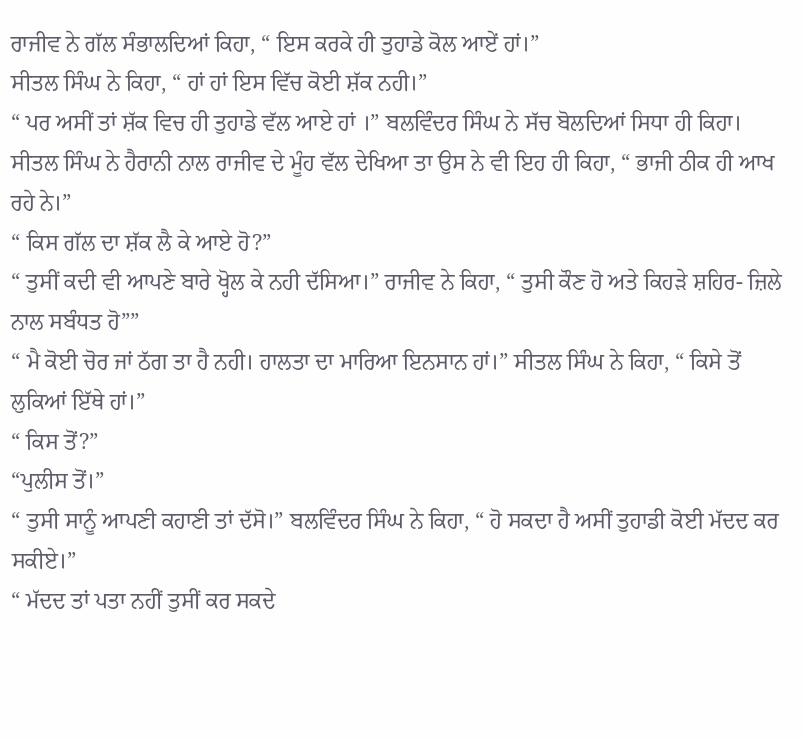ਰਾਜੀਵ ਨੇ ਗੱਲ ਸੰਭਾਲਦਿਆਂ ਕਿਹਾ, “ ਇਸ ਕਰਕੇ ਹੀ ਤੁਹਾਡੇ ਕੋਲ ਆਏਂ ਹਾਂ।”
ਸੀਤਲ ਸਿੰਘ ਨੇ ਕਿਹਾ, “ ਹਾਂ ਹਾਂ ਇਸ ਵਿੱਚ ਕੋਈ ਸ਼ੱਕ ਨਹੀ।”
“ ਪਰ ਅਸੀਂ ਤਾਂ ਸ਼ੱਕ ਵਿਚ ਹੀ ਤੁਹਾਡੇ ਵੱਲ ਆਏ ਹਾਂ ।” ਬਲਵਿੰਦਰ ਸਿੰਘ ਨੇ ਸੱਚ ਬੋਲਦਿਆਂ ਸਿਧਾ ਹੀ ਕਿਹਾ।
ਸੀਤਲ ਸਿੰਘ ਨੇ ਹੈਰਾਨੀ ਨਾਲ ਰਾਜੀਵ ਦੇ ਮੂੰਹ ਵੱਲ ਦੇਖਿਆ ਤਾ ਉਸ ਨੇ ਵੀ ਇਹ ਹੀ ਕਿਹਾ, “ ਭਾਜੀ ਠੀਕ ਹੀ ਆਖ ਰਹੇ ਨੇ।”
“ ਕਿਸ ਗੱਲ ਦਾ ਸ਼ੱਕ ਲੈ ਕੇ ਆਏ ਹੋ?”
“ ਤੁਸੀਂ ਕਦੀ ਵੀ ਆਪਣੇ ਬਾਰੇ ਖ੍ਹੋਲ ਕੇ ਨਹੀ ਦੱਸਿਆ।” ਰਾਜੀਵ ਨੇ ਕਿਹਾ, “ ਤੁਸੀ ਕੌਣ ਹੋ ਅਤੇ ਕਿਹੜੇ ਸ਼ਹਿਰ- ਜ਼ਿਲੇ ਨਾਲ ਸਬੰਧਤ ਹੋ””
“ ਮੈ ਕੋਈ ਚੋਰ ਜਾਂ ਠੱਗ ਤਾ ਹੈ ਨਹੀ। ਹਾਲਤਾ ਦਾ ਮਾਰਿਆ ਇਨਸਾਨ ਹਾਂ।” ਸੀਤਲ ਸਿੰਘ ਨੇ ਕਿਹਾ, “ ਕਿਸੇ ਤੋਂ ਲੁਕਿਆਂ ਇੱਥੇ ਹਾਂ।”
“ ਕਿਸ ਤੋਂ?”
“ਪੁਲੀਸ ਤੋਂ।”
“ ਤੁਸੀ ਸਾਨੂੰ ਆਪਣੀ ਕਹਾਣੀ ਤਾਂ ਦੱਸੋ।” ਬਲਵਿੰਦਰ ਸਿੰਘ ਨੇ ਕਿਹਾ, “ ਹੋ ਸਕਦਾ ਹੈ ਅਸੀਂ ਤੁਹਾਡੀ ਕੋਈ ਮੱਦਦ ਕਰ ਸਕੀਏ।”
“ ਮੱਦਦ ਤਾਂ ਪਤਾ ਨਹੀਂ ਤੁਸੀਂ ਕਰ ਸਕਦੇ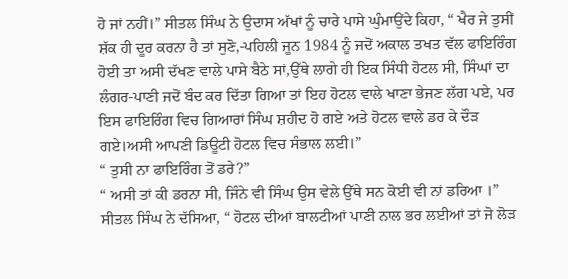ਹੋ ਜਾਂ ਨਹੀਂ।” ਸੀਤਲ ਸਿੰਘ ਨੇ ਉਦਾਸ ਅੱਖਾਂ ਨੂੰ ਚਾਰੇ ਪਾਸੇ ਘੁੰਮਾਉਂਦੇ ਕਿਹਾ, “ ਖੈਰ ਜੇ ਤੁਸੀਂ ਸ਼ੱਕ ਹੀ ਦੂਰ ਕਰਨਾ ਹੈ ਤਾਂ ਸੁਣੋ,-ਪਹਿਲੀ ਜੂਨ 1984 ਨੂੰ ਜਦੋਂ ਅਕਾਲ ਤਖਤ ਵੱਲ ਫਾਇਰਿੰਗ ਹੋਈ ਤਾ ਅਸੀ ਦੱਖਣ ਵਾਲੇ ਪਾਸੇ ਬੈਠੇ ਸਾਂ,ਉੱਥੇ ਲਾਗੇ ਹੀ ਇਕ ਸਿੰਧੀ ਹੋਟਲ ਸੀ, ਸਿੰਘਾਂ ਦਾ ਲੰਗਰ-ਪਾਣੀ ਜਦੋਂ ਬੰਦ ਕਰ ਦਿੱਤਾ ਗਿਆ ਤਾਂ ਇਹ ਹੋਟਲ ਵਾਲੇ ਖਾਣਾ ਭੇਜਣ ਲੱਗ ਪਏ, ਪਰ ਇਸ ਫਾਇਰਿੰਗ ਵਿਚ ਗਿਆਰਾਂ ਸਿੰਘ ਸ਼ਹੀਦ ਹੋ ਗਏ ਅਤੇ ਹੋਟਲ ਵਾਲੇ ਡਰ ਕੇ ਦੌੜ ਗਏ।ਅਸੀ ਆਪਣੀ ਡਿਊਟੀ ਹੋਟਲ ਵਿਚ ਸੰਭਾਲ ਲਈ।”
“ ਤੁਸੀ ਨਾ ਫਾਇਰਿੰਗ ਤੋਂ ਡਰੇ?”
“ ਅਸੀ ਤਾਂ ਕੀ ਡਰਨਾ ਸੀ, ਜਿੰਨੇ ਵੀ ਸਿੰਘ ਉਸ ਵੇਲੇ ਉੱਥੇ ਸਨ ਕੋਈ ਵੀ ਨਾਂ ਡਰਿਆ ।” ਸੀਤਲ ਸਿੰਘ ਨੇ ਦੱਸਿਆ, “ ਹੋਟਲ ਦੀਆਂ ਬਾਲਟੀਆਂ ਪਾਣੀ ਨਾਲ ਭਰ ਲਈਆਂ ਤਾਂ ਜੋ ਲੋੜ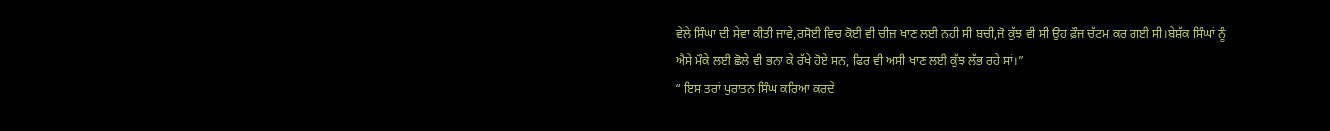ਵੇਲੇ ਸਿੰਘਾ ਦੀ ਸੇਵਾ ਕੀਤੀ ਜਾਵੇ,ਰਸੋਈ ਵਿਚ ਕੋਈ ਵੀ ਚੀਜ਼ ਖਾਣ ਲਈ ਨਹੀ ਸੀ ਬਚੀ,ਜੋ ਕੁੱਝ ਵੀ ਸੀ ਉਹ ਫ਼ੌਜ ਚੱਟਮ ਕਰ ਗਈ ਸੀ।ਬੇਸ਼ੱਕ ਸਿੰਘਾਂ ਨੂੰ ਐਸੇ ਮੌਕੇ ਲਈ ਛੋਲੇ ਵੀ ਭਨਾ ਕੇ ਰੱਖੇ ਹੋਏ ਸਨ, ਫਿਰ ਵੀ ਅਸੀ ਖਾਣ ਲਈ ਕੁੱਝ ਲੱਭ ਰਹੇ ਸਾਂ।”
“ ਇਸ ਤਰਾਂ ਪੁਰਾਤਨ ਸਿੰਘ ਕਰਿਆ ਕਰਦੇ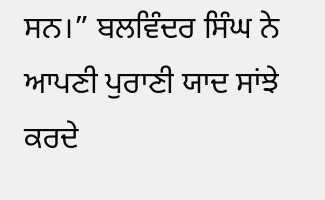ਸਨ।” ਬਲਵਿੰਦਰ ਸਿੰਘ ਨੇ ਆਪਣੀ ਪੁਰਾਣੀ ਯਾਦ ਸਾਂਝੇ ਕਰਦੇ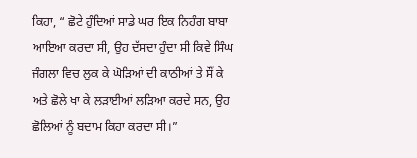ਕਿਹਾ, “ ਛੋਟੇ ਹੁੰਦਿਆਂ ਸਾਡੇ ਘਰ ਇਕ ਨਿਹੰਗ ਬਾਬਾ ਆਇਆ ਕਰਦਾ ਸੀ, ਉਹ ਦੱਸਦਾ ਹੁੰਦਾ ਸੀ ਕਿਵੇ ਸਿੰਘ ਜੰਗਲਾ ਵਿਚ ਲੁਕ ਕੇ ਘੋੜਿਆਂ ਦੀ ਕਾਠੀਆਂ ਤੇ ਸੌਂ ਕੇ ਅਤੇ ਛੋਲੇ ਖਾ ਕੇ ਲੜਾਈਆਂ ਲੜਿਆ ਕਰਦੇ ਸਨ, ਉਹ ਛੋਲਿਆਂ ਨੂੰ ਬਦਾਮ ਕਿਹਾ ਕਰਦਾ ਸੀ।”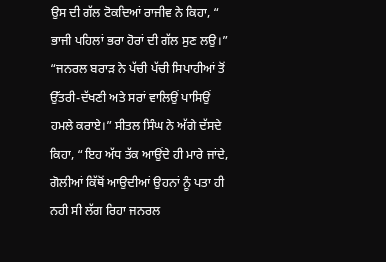ਉਸ ਦੀ ਗੱਲ ਟੋਕਦਿਆਂ ਰਾਜੀਵ ਨੇ ਕਿਹਾ, “ ਭਾਜੀ ਪਹਿਲਾਂ ਭਰਾ ਹੋਰਾਂ ਦੀ ਗੱਲ ਸੁਣ ਲਉ।”
“ਜਨਰਲ ਬਰਾੜ ਨੇ ਪੱਚੀ ਪੱਚੀ ਸਿਪਾਹੀਆਂ ਤੋਂ ਉੱਤਰੀ-ਦੱਖਣੀ ਅਤੇ ਸਰਾਂ ਵਾਲਿਉਂ ਪਾਸਿਉਂ ਹਮਲੇ ਕਰਾਏ।” ਸੀਤਲ ਸਿੰਘ ਨੇ ਅੱਗੇ ਦੱਸਦੇ ਕਿਹਾ, “ਇਹ ਅੱਧ ਤੱਕ ਆਉਂਦੇ ਹੀ ਮਾਰੇ ਜਾਂਦੇ, ਗੋਲੀਆਂ ਕਿੱਥੋਂ ਆਉਦੀਆਂ ਉਹਨਾਂ ਨੂੰ ਪਤਾ ਹੀ ਨਹੀ ਸੀ ਲੱਗ ਰਿਹਾ ਜਨਰਲ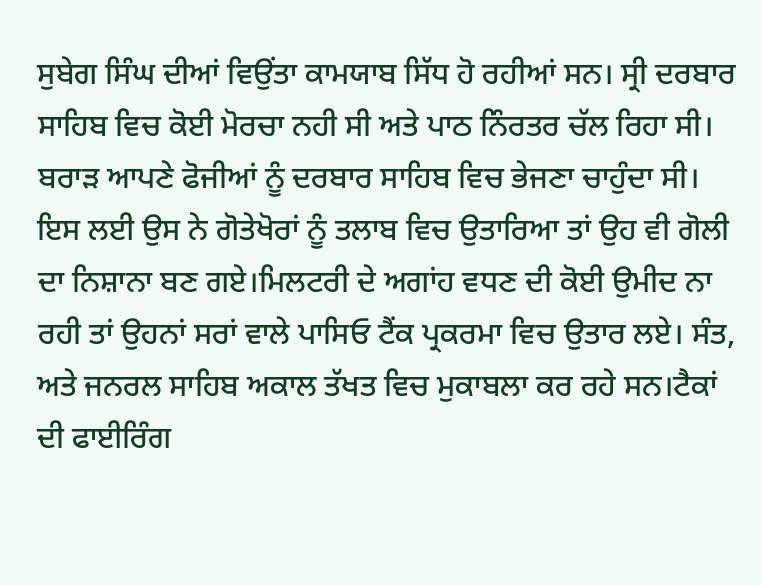ਸੁਬੇਗ ਸਿੰਘ ਦੀਆਂ ਵਿਉਂਤਾ ਕਾਮਯਾਬ ਸਿੱਧ ਹੋ ਰਹੀਆਂ ਸਨ। ਸ੍ਰੀ ਦਰਬਾਰ ਸਾਹਿਬ ਵਿਚ ਕੋਈ ਮੋਰਚਾ ਨਹੀ ਸੀ ਅਤੇ ਪਾਠ ਨਿੰਰਤਰ ਚੱਲ ਰਿਹਾ ਸੀ। ਬਰਾੜ ਆਪਣੇ ਫੋਜੀਆਂ ਨੂੰ ਦਰਬਾਰ ਸਾਹਿਬ ਵਿਚ ਭੇਜਣਾ ਚਾਹੁੰਦਾ ਸੀ। ਇਸ ਲਈ ਉਸ ਨੇ ਗੋਤੇਖੋਰਾਂ ਨੂੰ ਤਲਾਬ ਵਿਚ ਉਤਾਰਿਆ ਤਾਂ ਉਹ ਵੀ ਗੋਲੀ ਦਾ ਨਿਸ਼ਾਨਾ ਬਣ ਗਏ।ਮਿਲਟਰੀ ਦੇ ਅਗਾਂਹ ਵਧਣ ਦੀ ਕੋਈ ਉਮੀਦ ਨਾ ਰਹੀ ਤਾਂ ਉਹਨਾਂ ਸਰਾਂ ਵਾਲੇ ਪਾਸਿਓ ਟੈਂਕ ਪ੍ਰਕਰਮਾ ਵਿਚ ਉਤਾਰ ਲਏ। ਸੰਤ, ਅਤੇ ਜਨਰਲ ਸਾਹਿਬ ਅਕਾਲ ਤੱਖਤ ਵਿਚ ਮੁਕਾਬਲਾ ਕਰ ਰਹੇ ਸਨ।ਟੈਕਾਂ ਦੀ ਫਾਈਰਿੰਗ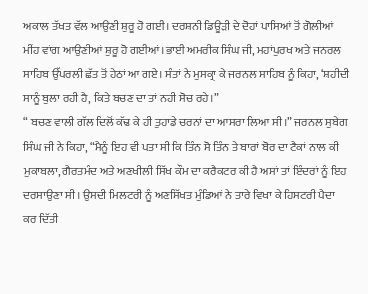ਅਕਾਲ ਤੱਖਤ ਵੱਲ ਆਉਣੀ ਸ਼ੁਰੂ ਹੋ ਗਈ। ਦਰਸ਼ਨੀ ਡਿਊੜੀ ਦੇ ਦੋਹਾਂ ਪਾਸਿਆਂ ਤੋਂ ਗੋਲੀਆਂ ਮੀਂਹ ਵਾਂਗ ਆਉਣੀਆਂ ਸ਼ੁਰੂ ਹੋ ਗਈਆਂ।ਭਾਈ ਅਮਰੀਕ ਸਿੰਘ ਜੀ, ਮਹਾਂਪੁਰਖ ਅਤੇ ਜਨਰਲ ਸਾਹਿਬ ਉੱਪਰਲੀ ਛੱਤ ਤੋਂ ਹੇਠਾਂ ਆ ਗਏ। ਸੰਤਾਂ ਨੇ ਮੁਸਕ੍ਰਾ ਕੇ ਜਰਨਲ ਸਾਹਿਬ ਨੂੰ ਕਿਹਾ, ‘ਸ਼ਹੀਦੀ ਸਾਨੂੰ ਬੁਲਾ ਰਹੀ ਹੈ, ਕਿਤੇ ਬਚਣ ਦਾ ਤਾਂ ਨਹੀ ਸੋਚ ਰਹੇ।”
“ ਬਚਣ ਵਾਲੀ ਗੱਲ ਦਿਲੋਂ ਕੱਢ ਕੇ ਹੀ ਤੁਹਾਡੇ ਚਰਨਾਂ ਦਾ ਆਸਰਾ ਲਿਆ ਸੀ।” ਜਰਨਲ ਸੁਬੇਗ ਸਿੰਘ ਜੀ ਨੇ ਕਿਹਾ, “ਮੈਨੂੰ ਇਹ ਵੀ ਪਤਾ ਸੀ ਕਿ ਤਿੰਨ ਸੋ ਤਿੰਨ ਤੇ ਬਾਰਾਂ ਬੋਰ ਦਾ ਟੈਕਾਂ ਨਾਲ ਕੀ ਮੁਕਾਬਲਾ, ਗੈਰਤਮੰਦ ਅਤੇ ਅਣਖੀਲੀ ਸਿੱਖ ਕੌਮ ਦਾ ਕਰੈਕਟਰ ਕੀ ਹੈ ਅਸਾਂ ਤਾਂ ਇੰਦਰਾਂ ਨੂੰ ਇਹ ਦਰਸਾਉਣਾ ਸੀ। ਉਸਦੀ ਮਿਲਟਰੀ ਨੂੰ ਅਣਸਿੱਖਤ ਮੁੰਡਿਆਂ ਨੇ ਤਾਰੇ ਵਿਖਾ ਕੇ ਹਿਸਟਰੀ ਪੈਦਾ ਕਰ ਦਿੱਤੀ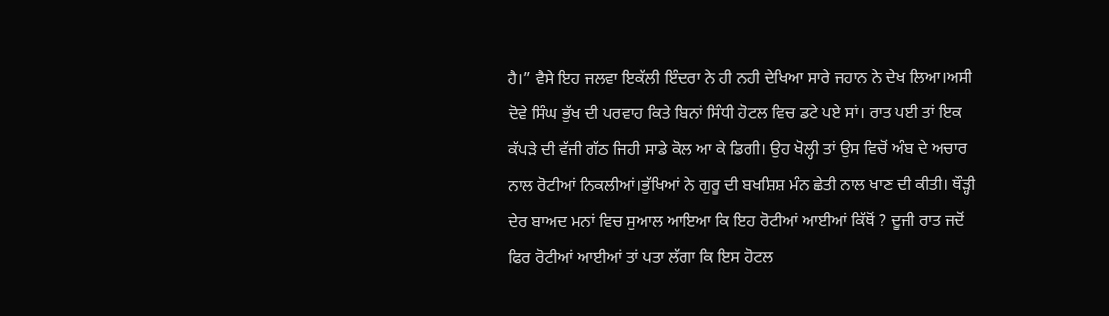ਹੈ।” ਵੈਸੇ ਇਹ ਜਲਵਾ ਇਕੱਲੀ ਇੰਦਰਾ ਨੇ ਹੀ ਨਹੀ ਦੇਖਿਆ ਸਾਰੇ ਜਹਾਨ ਨੇ ਦੇਖ ਲਿਆ।ਅਸੀ ਦੋਵੇ ਸਿੰਘ ਭੁੱਖ ਦੀ ਪਰਵਾਹ ਕਿਤੇ ਬਿਨਾਂ ਸਿੰਧੀ ਹੋਟਲ ਵਿਚ ਡਟੇ ਪਏ ਸਾਂ। ਰਾਤ ਪਈ ਤਾਂ ਇਕ ਕੱਪੜੇ ਦੀ ਵੱਜੀ ਗੱਠ ਜਿਹੀ ਸਾਡੇ ਕੋਲ ਆ ਕੇ ਡਿਗੀ। ਉਹ ਖੋਲ੍ਹੀ ਤਾਂ ਉਸ ਵਿਚੋਂ ਅੰਬ ਦੇ ਅਚਾਰ ਨਾਲ ਰੋਟੀਆਂ ਨਿਕਲੀਆਂ।ਭੁੱਖਿਆਂ ਨੇ ਗੁਰੂ ਦੀ ਬਖਸ਼ਿਸ਼ ਮੰਨ ਛੇਤੀ ਨਾਲ ਖਾਣ ਦੀ ਕੀਤੀ। ਥੌੜ੍ਹੀ ਦੇਰ ਬਾਅਦ ਮਨਾਂ ਵਿਚ ਸੁਆਲ ਆਇਆ ਕਿ ਇਹ ਰੋਟੀਆਂ ਆਈਆਂ ਕਿੱਥੋਂ ? ਦੂਜੀ ਰਾਤ ਜਦੋਂ ਫਿਰ ਰੋਟੀਆਂ ਆਈਆਂ ਤਾਂ ਪਤਾ ਲੱਗਾ ਕਿ ਇਸ ਹੋਟਲ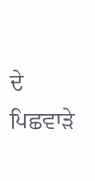ਦੇ ਪਿਛਵਾੜੇ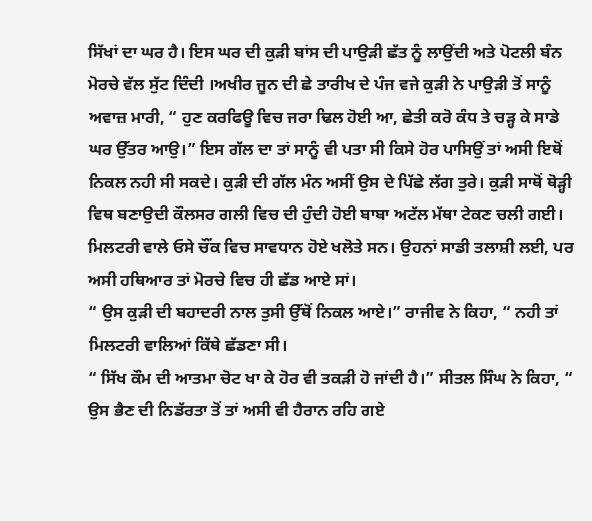ਸਿੱਖਾਂ ਦਾ ਘਰ ਹੈ। ਇਸ ਘਰ ਦੀ ਕੁੜੀ ਬਾਂਸ ਦੀ ਪਾਉੜੀ ਛੱਤ ਨੂੰ ਲਾਉਂਦੀ ਅਤੇ ਪੋਟਲੀ ਬੰਨ ਮੋਰਚੇ ਵੱਲ ਸੁੱਟ ਦਿੰਦੀ ।ਅਖੀਰ ਜੂਨ ਦੀ ਛੇ ਤਾਰੀਖ ਦੇ ਪੰਜ ਵਜੇ ਕੁੜੀ ਨੇ ਪਾਉੜੀ ਤੋਂ ਸਾਨੂੰ ਅਵਾਜ਼ ਮਾਰੀ, “ ਹੁਣ ਕਰਫਿਊ ਵਿਚ ਜਰਾ ਢਿਲ ਹੋਈ ਆ, ਛੇਤੀ ਕਰੋ ਕੰਧ ਤੇ ਚੜ੍ਹ ਕੇ ਸਾਡੇ ਘਰ ਉੱਤਰ ਆਉ।” ਇਸ ਗੱਲ ਦਾ ਤਾਂ ਸਾਨੂੰ ਵੀ ਪਤਾ ਸੀ ਕਿਸੇ ਹੋਰ ਪਾਸਿਉਂ ਤਾਂ ਅਸੀ ਇਥੋਂ ਨਿਕਲ ਨਹੀ ਸੀ ਸਕਦੇ। ਕੁੜੀ ਦੀ ਗੱਲ ਮੰਨ ਅਸੀਂ ਉਸ ਦੇ ਪਿੱਛੇ ਲੱਗ ਤੁਰੇ। ਕੁੜੀ ਸਾਥੋਂ ਥੋੜ੍ਹੀ ਵਿਥ ਬਣਾਉਦੀ ਕੌਲਸਰ ਗਲੀ ਵਿਚ ਦੀ ਹੁੰਦੀ ਹੋਈ ਬਾਬਾ ਅਟੱਲ ਮੱਥਾ ਟੇਕਣ ਚਲੀ ਗਈ। ਮਿਲਟਰੀ ਵਾਲੇ ਓਸੇ ਚੌਂਕ ਵਿਚ ਸਾਵਧਾਨ ਹੋਏ ਖਲੋਤੇ ਸਨ। ਉਹਨਾਂ ਸਾਡੀ ਤਲਾਸ਼ੀ ਲਈ, ਪਰ ਅਸੀ ਹਥਿਆਰ ਤਾਂ ਮੋਰਚੇ ਵਿਚ ਹੀ ਛੱਡ ਆਏ ਸਾਂ।
“ ਉਸ ਕੁੜੀ ਦੀ ਬਹਾਦਰੀ ਨਾਲ ਤੁਸੀ ਉੱਥੋਂ ਨਿਕਲ ਆਏ।” ਰਾਜੀਵ ਨੇ ਕਿਹਾ, “ ਨਹੀ ਤਾਂ ਮਿਲਟਰੀ ਵਾਲਿਆਂ ਕਿੱਥੇ ਛੱਡਣਾ ਸੀ।
“ ਸਿੱਖ ਕੌਮ ਦੀ ਆਤਮਾ ਚੋਟ ਖਾ ਕੇ ਹੋਰ ਵੀ ਤਕੜੀ ਹੋ ਜਾਂਦੀ ਹੈ।” ਸੀਤਲ ਸਿੰਘ ਨੇ ਕਿਹਾ, “ ਉਸ ਭੈਣ ਦੀ ਨਿਡੱਰਤਾ ਤੋਂ ਤਾਂ ਅਸੀ ਵੀ ਹੈਰਾਨ ਰਹਿ ਗਏ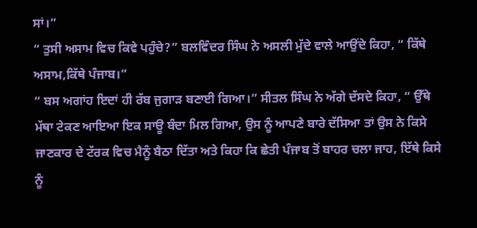ਸਾਂ।”
“ ਤੁਸੀ ਅਸਾਮ ਵਿਚ ਕਿਵੇ ਪਹੁੰਚੇ?” ਬਲਵਿੰਦਰ ਸਿੰਘ ਨੇ ਅਸਲੀ ਮੁੱਦੇ ਵਾਲੇ ਆਉਂਦੇ ਕਿਹਾ, “ ਕਿੱਥੇ ਅਸਾਮ,ਕਿੱਥੇ ਪੰਜਾਬ।”
“ ਬਸ ਅਗਾਂਹ ਇਦਾਂ ਹੀ ਰੱਬ ਜੁਗਾੜ ਬਣਾਈ ਗਿਆ।” ਸੀਤਲ ਸਿੰਘ ਨੇ ਅੱਗੇ ਦੱਸਦੇ ਕਿਹਾ, “ ਉੱਥੇ ਮੱਥਾ ਟੇਕਣ ਆਇਆ ਇਕ ਸਾਊ ਬੰਦਾ ਮਿਲ ਗਿਆ, ਉਸ ਨੂੰ ਆਪਣੇ ਬਾਰੇ ਦੱਸਿਆ ਤਾਂ ਉਸ ਨੇ ਕਿਸੇ ਜਾਣਕਾਰ ਦੇ ਟੱਰਕ ਵਿਚ ਮੈਨੂੰ ਬੈਠਾ ਦਿੱਤਾ ਅਤੇ ਕਿਹਾ ਕਿ ਛੇਤੀ ਪੰਜਾਬ ਤੋਂ ਬਾਹਰ ਚਲਾ ਜਾਹ, ਇੱਥੇ ਕਿਸੇ ਨੂੰ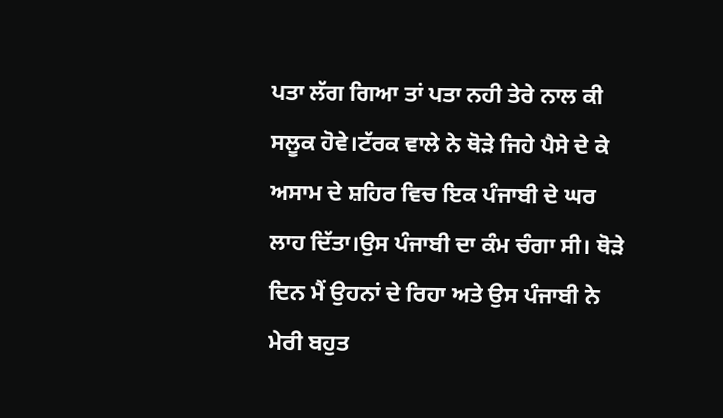ਪਤਾ ਲੱਗ ਗਿਆ ਤਾਂ ਪਤਾ ਨਹੀ ਤੇਰੇ ਨਾਲ ਕੀ ਸਲੂਕ ਹੋਵੇ।ਟੱਰਕ ਵਾਲੇ ਨੇ ਥੋੜੇ ਜਿਹੇ ਪੈਸੇ ਦੇ ਕੇ ਅਸਾਮ ਦੇ ਸ਼ਹਿਰ ਵਿਚ ਇਕ ਪੰਜਾਬੀ ਦੇ ਘਰ ਲਾਹ ਦਿੱਤਾ।ਉਸ ਪੰਜਾਬੀ ਦਾ ਕੰਮ ਚੰਗਾ ਸੀ। ਥੋੜੇ ਦਿਨ ਮੈਂ ਉਹਨਾਂ ਦੇ ਰਿਹਾ ਅਤੇ ਉਸ ਪੰਜਾਬੀ ਨੇ ਮੇਰੀ ਬਹੁਤ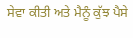ਸੇਵਾ ਕੀਤੀ ਅਤੇ ਮੈਨੂੰ ਕੁੱਝ ਪੈਸੇ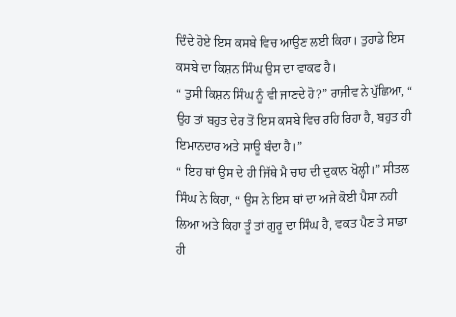ਦਿੰਦੇ ਹੋਏ ਇਸ ਕਸਬੇ ਵਿਚ ਆਉਣ ਲਈ ਕਿਹਾ। ਤੁਹਾਡੇ ਇਸ ਕਸਬੇ ਦਾ ਕਿਸ਼ਨ ਸਿੰਘ ਉਸ ਦਾ ਵਾਕਫ ਹੈ।
“ ਤੁਸੀ ਕਿਸ਼ਨ ਸਿੰਘ ਨੂੰ ਵੀ ਜਾਣਦੇ ਹੋ?” ਰਾਜੀਵ ਨੇ ਪੁੱਛਿਆ, “ ਉਹ ਤਾਂ ਬਹੁਤ ਦੇਰ ਤੋਂ ਇਸ ਕਸਬੇ ਵਿਚ ਰਹਿ ਰਿਹਾ ਹੈ, ਬਹੁਤ ਹੀ ਇਮਾਨਦਾਰ ਅਤੇ ਸਾਊ ਬੰਦਾ ਹੈ।”
“ ਇਹ ਥਾਂ ਉਸ ਦੇ ਹੀ ਜਿੱਥੇ ਮੈ ਚਾਹ ਦੀ ਦੁਕਾਨ ਖੋਲ੍ਹੀ।” ਸੀਤਲ ਸਿੰਘ ਨੇ ਕਿਹਾ, “ ਉਸ ਨੇ ਇਸ ਥਾਂ ਦਾ ਅਜੇ ਕੋਈ ਪੈਸਾ ਨਹੀ ਲਿਆ ਅਤੇ ਕਿਹਾ ਤੂੰ ਤਾਂ ਗੁਰੂ ਦਾ ਸਿੰਘ ਹੈ, ਵਕਤ ਪੈਣ ਤੇ ਸਾਡਾ ਹੀ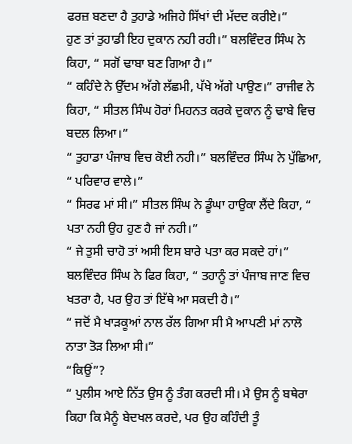ਫਰਜ਼ ਬਣਦਾ ਹੈ ਤੁਹਾਡੇ ਅਜਿਹੇ ਸਿੱਖਾਂ ਦੀ ਮੱਦਦ ਕਰੀਏ।”
ਹੁਣ ਤਾਂ ਤੁਹਾਡੀ ਇਹ ਦੁਕਾਨ ਨਹੀ ਰਹੀ।” ਬਲਵਿੰਦਰ ਸਿੰਘ ਨੇ ਕਿਹਾ, “ ਸਗੋਂ ਢਾਬਾ ਬਣ ਗਿਆ ਹੈ।”
“ ਕਹਿੰਦੇ ਨੇ ਉੱਦਮ ਅੱਗੇ ਲੱਛਮੀ, ਪੱਖੇ ਅੱਗੇ ਪਾਉਣ।” ਰਾਜੀਵ ਨੇ ਕਿਹਾ, “ ਸੀਤਲ ਸਿੰਘ ਹੋਰਾਂ ਮਿਹਨਤ ਕਰਕੇ ਦੁਕਾਨ ਨੂੰ ਢਾਬੇ ਵਿਚ ਬਦਲ ਲਿਆ।”
“ ਤੁਹਾਡਾ ਪੰਜਾਬ ਵਿਚ ਕੋਈ ਨਹੀ।” ਬਲਵਿੰਦਰ ਸਿੰਘ ਨੇ ਪੁੱਛਿਆ, “ ਪਰਿਵਾਰ ਵਾਲੇ।”
“ ਸਿਰਫ ਮਾਂ ਸੀ।” ਸੀਤਲ ਸਿੰਘ ਨੇ ਡੂੰਘਾ ਹਾਉਕਾ ਲੈਂਦੇ ਕਿਹਾ, “ ਪਤਾ ਨਹੀ ਉਹ ਹੁਣ ਹੈ ਜਾਂ ਨਹੀ।”
“ ਜੇ ਤੁਸੀ ਚਾਹੋ ਤਾਂ ਅਸੀ ਇਸ ਬਾਰੇ ਪਤਾ ਕਰ ਸਕਦੇ ਹਾਂ।” ਬਲਵਿੰਦਰ ਸਿੰਘ ਨੇ ਫਿਰ ਕਿਹਾ, “ ਤਹਾਨੂੰ ਤਾਂ ਪੰਜਾਬ ਜਾਣ ਵਿਚ ਖਤਰਾ ਹੈ, ਪਰ ਉਹ ਤਾਂ ਇੱਥੇ ਆ ਸਕਦੀ ਹੈ।”
“ ਜਦੋਂ ਮੈ ਖਾੜਕੂਆਂ ਨਾਲ ਰੱਲ ਗਿਆ ਸੀ ਮੈ ਆਪਣੀ ਮਾਂ ਨਾਲੋ ਨਾਤਾ ਤੋੜ ਲਿਆ ਸੀ।”
“ਕਿਉਂ”?
“ ਪੁਲੀਸ ਆਏ ਨਿੱਤ ਉਸ ਨੂੰ ਤੰਗ ਕਰਦੀ ਸੀ। ਮੈ ਉਸ ਨੂੰ ਬਥੇਰਾ ਕਿਹਾ ਕਿ ਮੈਨੂੰ ਬੇਦਖਲ ਕਰਦੇ, ਪਰ ਉਹ ਕਹਿੰਦੀ ਤੂੰ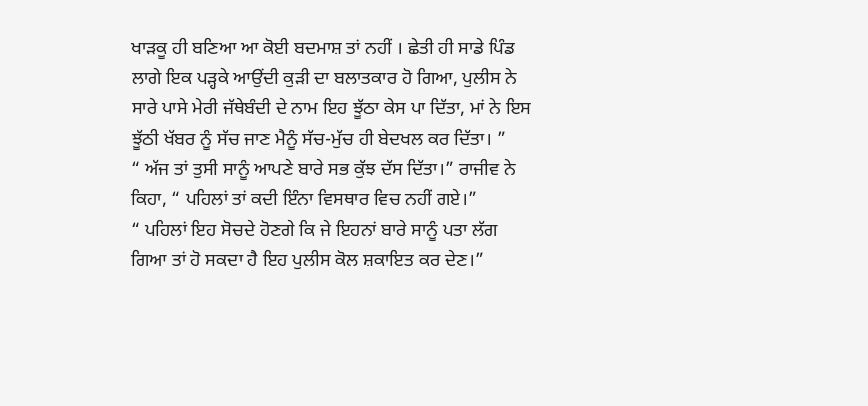ਖਾੜਕੂ ਹੀ ਬਣਿਆ ਆ ਕੋਈ ਬਦਮਾਸ਼ ਤਾਂ ਨਹੀਂ । ਛੇਤੀ ਹੀ ਸਾਡੇ ਪਿੰਡ ਲਾਗੇ ਇਕ ਪੜ੍ਹਕੇ ਆਉਂਦੀ ਕੁੜੀ ਦਾ ਬਲਾਤਕਾਰ ਹੋ ਗਿਆ, ਪੁਲੀਸ ਨੇ ਸਾਰੇ ਪਾਸੇ ਮੇਰੀ ਜੱਥੇਬੰਦੀ ਦੇ ਨਾਮ ਇਹ ਝੂੱਠਾ ਕੇਸ ਪਾ ਦਿੱਤਾ, ਮਾਂ ਨੇ ਇਸ ਝੂੱਠੀ ਖੱਬਰ ਨੂੰ ਸੱਚ ਜਾਣ ਮੈਨੂੰ ਸੱਚ-ਮੁੱਚ ਹੀ ਬੇਦਖਲ ਕਰ ਦਿੱਤਾ। ”
“ ਅੱਜ ਤਾਂ ਤੁਸੀ ਸਾਨੂੰ ਆਪਣੇ ਬਾਰੇ ਸਭ ਕੁੱਝ ਦੱਸ ਦਿੱਤਾ।” ਰਾਜੀਵ ਨੇ ਕਿਹਾ, “ ਪਹਿਲਾਂ ਤਾਂ ਕਦੀ ਇੰਨਾ ਵਿਸਥਾਰ ਵਿਚ ਨਹੀਂ ਗਏ।”
“ ਪਹਿਲਾਂ ਇਹ ਸੋਚਦੇ ਹੋਣਗੇ ਕਿ ਜੇ ਇਹਨਾਂ ਬਾਰੇ ਸਾਨੂੰ ਪਤਾ ਲੱਗ ਗਿਆ ਤਾਂ ਹੋ ਸਕਦਾ ਹੈ ਇਹ ਪੁਲੀਸ ਕੋਲ ਸ਼ਕਾਇਤ ਕਰ ਦੇਣ।”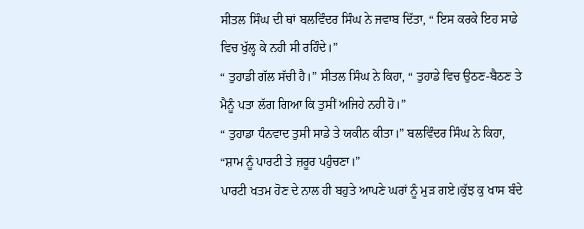ਸੀਤਲ ਸਿੰਘ ਦੀ ਥਾਂ ਬਲਵਿੰਦਰ ਸਿੰਘ ਨੇ ਜਵਾਬ ਦਿੱਤਾ, “ ਇਸ ਕਰਕੇ ਇਹ ਸਾਡੇ ਵਿਚ ਖੁੱਲ੍ਹ ਕੇ ਨਹੀ ਸੀ ਰਹਿੰਦੇ।”
“ ਤੁਹਾਡੀ ਗੱਲ ਸੱਚੀ ਹੈ।” ਸੀਤਲ ਸਿੰਘ ਨੇ ਕਿਹਾ, “ ਤੁਹਾਡੇ ਵਿਚ ਉਠਣ-ਬੈਠਣ ਤੇ ਮੈਨੂੰ ਪਤਾ ਲੱਗ ਗਿਆ ਕਿ ਤੁਸੀਂ ਅਜਿਹੇ ਨਹੀ ਹੋ।”
“ ਤੁਹਾਡਾ ਧੰਨਵਾਦ ਤੁਸੀ ਸਾਡੇ ਤੇ ਯਕੀਨ ਕੀਤਾ।” ਬਲਵਿੰਦਰ ਸਿੰਘ ਨੇ ਕਿਹਾ, “ਸ਼ਾਮ ਨੂੰ ਪਾਰਟੀ ਤੇ ਜ਼ਰੂਰ ਪਹੁੰਚਣਾ।”
ਪਾਰਟੀ ਖਤਮ ਹੋਣ ਦੇ ਨਾਲ ਹੀ ਬਹੁਤੇ ਆਪਣੇ ਘਰਾਂ ਨੂੰ ਮੁੜ ਗਏ।ਕੁੱਝ ਕੁ ਖਾਸ ਬੰਦੇ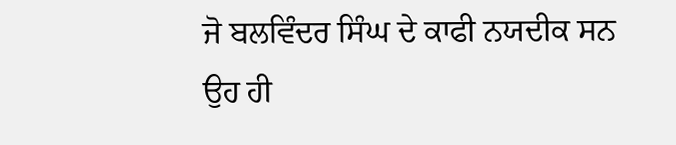ਜੋ ਬਲਵਿੰਦਰ ਸਿੰਘ ਦੇ ਕਾਫੀ ਨਯਦੀਕ ਸਨ ਉਹ ਹੀ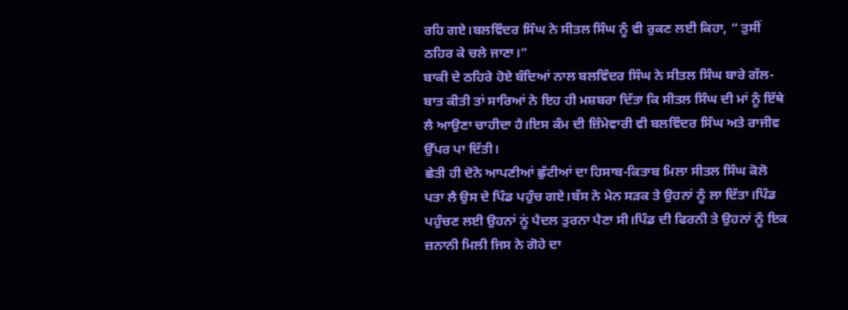ਰਹਿ ਗਏ।ਬਲਵਿੰਦਰ ਸਿੰਘ ਨੇ ਸੀਤਲ ਸਿੰਘ ਨੂੰ ਵੀ ਰੁਕਣ ਲਈ ਕਿਹਾ, “ ਤੁਸੀਂ ਠਹਿਰ ਕੇ ਚਲੇ ਜਾਣਾ।”
ਬਾਕੀ ਦੇ ਠਹਿਰੇ ਹੋਏ ਬੰਦਿਆਂ ਨਾਲ ਬਲਵਿੰਦਰ ਸਿੰਘ ਨੇ ਸੀਤਲ ਸਿੰਘ ਬਾਰੇ ਗੱਲ-ਬਾਤ ਕੀਤੀ ਤਾਂ ਸਾਰਿਆਂ ਨੇ ਇਹ ਹੀ ਮਸ਼ਬਰਾ ਦਿੱਤਾ ਕਿ ਸੀਤਲ ਸਿੰਘ ਦੀ ਮਾਂ ਨੂੰ ਇੱਥੇ ਲੈ ਆਉਣਾ ਚਾਹੀਦਾ ਹੈ।ਇਸ ਕੰਮ ਦੀ ਜ਼ਿੰਮੇਵਾਰੀ ਵੀ ਬਲਵਿੰਦਰ ਸਿੰਘ ਅਤੇ ਰਾਜੀਵ ਉੱਪਰ ਪਾ ਦਿੱਤੀ।
ਛੇਤੀ ਹੀ ਦੋਨੋ ਆਪਣੀਆਂ ਛੁੱਟੀਆਂ ਦਾ ਹਿਸਾਬ-ਕਿਤਾਬ ਮਿਲਾ ਸੀਤਲ ਸਿੰਘ ਕੋਲੋ ਪਤਾ ਲੈ ਉਸ ਦੇ ਪਿੰਡ ਪਹੁੰਚ ਗਏ।ਬੱਸ ਨੇ ਮੇਨ ਸੜਕ ਤੇ ਉਹਨਾਂ ਨੂੰ ਲਾ ਦਿੱਤਾ।ਪਿੰਡ ਪਹੁੰਚਣ ਲਈ ਉਹਨਾਂ ਨੂਂ ਪੈਦਲ ਤੁਰਨਾ ਪੈਣਾ ਸੀ।ਪਿੰਡ ਦੀ ਫਿਰਨੀ ਤੇ ਉਹਨਾਂ ਨੂੰ ਇਕ ਜ਼ਨਾਨੀ ਮਿਲੀ ਜਿਸ ਨੇ ਗੋਹੇ ਦਾ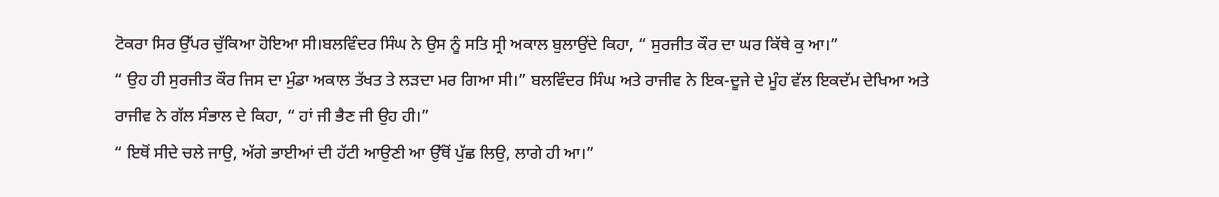ਟੋਕਰਾ ਸਿਰ ਉੱਪਰ ਚੁੱਕਿਆ ਹੋਇਆ ਸੀ।ਬਲਵਿੰਦਰ ਸਿੰਘ ਨੇ ਉਸ ਨੂੰ ਸਤਿ ਸ੍ਰੀ ਅਕਾਲ ਬੁਲਾਉਂਦੇ ਕਿਹਾ, “ ਸੁਰਜੀਤ ਕੌਰ ਦਾ ਘਰ ਕਿੱਥੇ ਕੁ ਆ।”
“ ਉਹ ਹੀ ਸੁਰਜੀਤ ਕੌਰ ਜਿਸ ਦਾ ਮੁੰਡਾ ਅਕਾਲ ਤੱਖਤ ਤੇ ਲੜਦਾ ਮਰ ਗਿਆ ਸੀ।” ਬਲਵਿੰਦਰ ਸਿੰਘ ਅਤੇ ਰਾਜੀਵ ਨੇ ਇਕ-ਦੂਜੇ ਦੇ ਮੂੰਹ ਵੱਲ ਇਕਦੱਮ ਦੇਖਿਆ ਅਤੇ ਰਾਜੀਵ ਨੇ ਗੱਲ ਸੰਭਾਲ ਦੇ ਕਿਹਾ, “ ਹਾਂ ਜੀ ਭੈਣ ਜੀ ਉਹ ਹੀ।”
“ ਇਥੋਂ ਸੀਦੇ ਚਲੇ ਜਾਉ, ਅੱਗੇ ਭਾਈਆਂ ਦੀ ਹੱਟੀ ਆਉਣੀ ਆ ਉੱਥੋਂ ਪੁੱਛ ਲਿਉ, ਲਾਗੇ ਹੀ ਆ।”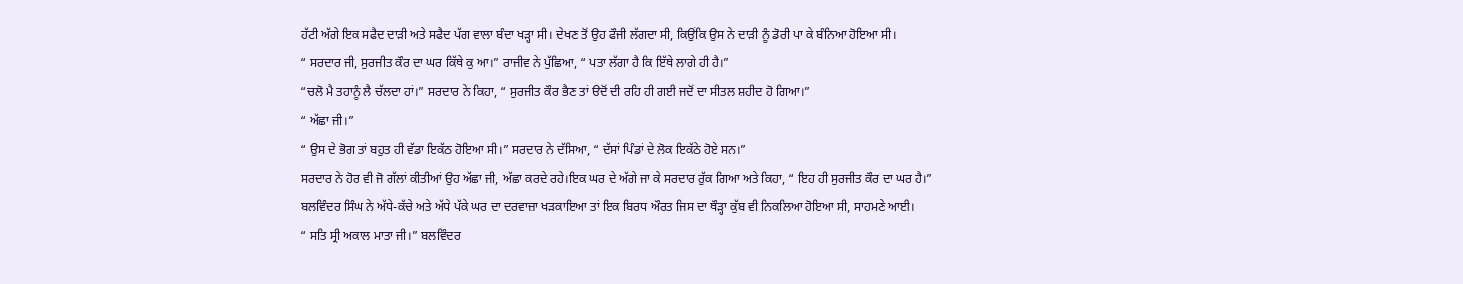ਹੱਟੀ ਅੱਗੇ ਇਕ ਸਫੈਦ ਦਾੜੀ ਅਤੇ ਸਫੈਦ ਪੱਗ ਵਾਲਾ ਬੰਦਾ ਖੜ੍ਹਾ ਸੀ। ਦੇਖਣ ਤੋਂ ਉਹ ਫੌਜੀ ਲੱਗਦਾ ਸੀ, ਕਿਉਂਕਿ ਉਸ ਨੇ ਦਾੜੀ ਨੂੰ ਡੋਰੀ ਪਾ ਕੇ ਬੰਨਿਆ ਹੋਇਆ ਸੀ।
“ ਸਰਦਾਰ ਜੀ, ਸੁਰਜੀਤ ਕੌਰ ਦਾ ਘਰ ਕਿੱਥੇ ਕੁ ਆ।” ਰਾਜੀਵ ਨੇ ਪੁੱਛਿਆ, “ ਪਤਾ ਲੱਗਾ ਹੈ ਕਿ ਇੱਥੇ ਲਾਗੇ ਹੀ ਹੈ।”
“ਚਲੋ ਮੈ ਤਹਾਨੂੰ ਲੈ ਚੱਲਦਾ ਹਾਂ।” ਸਰਦਾਰ ਨੇ ਕਿਹਾ, “ ਸੁਰਜੀਤ ਕੌਰ ਭੈਣ ਤਾਂ ੳਦੋਂ ਦੀ ਰਹਿ ਹੀ ਗਈ ਜਦੋਂ ਦਾ ਸੀਤਲ ਸ਼ਹੀਦ ਹੋ ਗਿਆ।”
“ ਅੱਛਾ ਜੀ।”
“ ਉਸ ਦੇ ਭੋਗ ਤਾਂ ਬਹੁਤ ਹੀ ਵੱਡਾ ਇਕੱਠ ਹੋਇਆ ਸੀ।” ਸਰਦਾਰ ਨੇ ਦੱਸਿਆ, “ ਦੱਸਾਂ ਪਿੰਡਾਂ ਦੇ ਲੋਕ ਇਕੱਠੇ ਹੋਏ ਸਨ।”
ਸਰਦਾਰ ਨੇ ਹੋਰ ਵੀ ਜੋ ਗੱਲਾਂ ਕੀਤੀਆਂ ਉਹ ਅੱਛਾ ਜੀ, ਅੱਛਾ ਕਰਦੇ ਰਹੇ।ਇਕ ਘਰ ਦੇ ਅੱਗੇ ਜਾ ਕੇ ਸਰਦਾਰ ਰੁੱਕ ਗਿਆ ਅਤੇ ਕਿਹਾ, “ ਇਹ ਹੀ ਸੁਰਜੀਤ ਕੌਰ ਦਾ ਘਰ ਹੈ।”
ਬਲਵਿੰਦਰ ਸਿੰਘ ਨੇ ਅੱਧੇ-ਕੱਚੇ ਅਤੇ ਅੱਧੇ ਪੱਕੇ ਘਰ ਦਾ ਦਰਵਾਜ਼ਾ ਖੜਕਾਇਆ ਤਾਂ ਇਕ ਬਿਰਧ ਔਰਤ ਜਿਸ ਦਾ ਥੌੜ੍ਹਾ ਕੁੱਬ ਵੀ ਨਿਕਲਿਆ ਹੋਇਆ ਸੀ, ਸਾਹਮਣੇ ਆਈ।
“ ਸਤਿ ਸ੍ਰੀ ਅਕਾਲ ਮਾਤਾ ਜੀ।” ਬਲਵਿੰਦਰ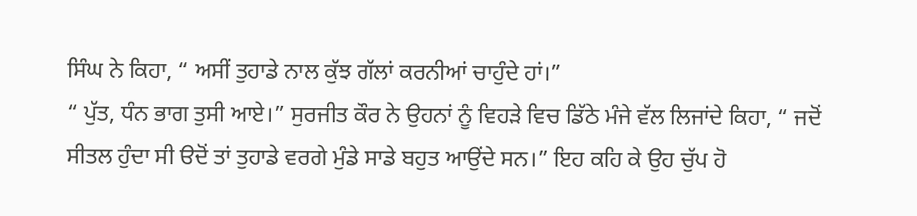ਸਿੰਘ ਨੇ ਕਿਹਾ, “ ਅਸੀਂ ਤੁਹਾਡੇ ਨਾਲ ਕੁੱਝ ਗੱਲਾਂ ਕਰਨੀਆਂ ਚਾਹੁੰਦੇ ਹਾਂ।”
“ ਪੁੱਤ, ਧੰਨ ਭਾਗ ਤੁਸੀ ਆਏ।” ਸੁਰਜੀਤ ਕੌਰ ਨੇ ਉਹਨਾਂ ਨੂੰ ਵਿਹੜੇ ਵਿਚ ਡਿੱਠੇ ਮੰਜੇ ਵੱਲ ਲਿਜਾਂਦੇ ਕਿਹਾ, “ ਜਦੋਂ ਸੀਤਲ ਹੁੰਦਾ ਸੀ ੳਦੋਂ ਤਾਂ ਤੁਹਾਡੇ ਵਰਗੇ ਮੁੰਡੇ ਸਾਡੇ ਬਹੁਤ ਆਉਂਦੇ ਸਨ।” ਇਹ ਕਹਿ ਕੇ ਉਹ ਚੁੱਪ ਹੋ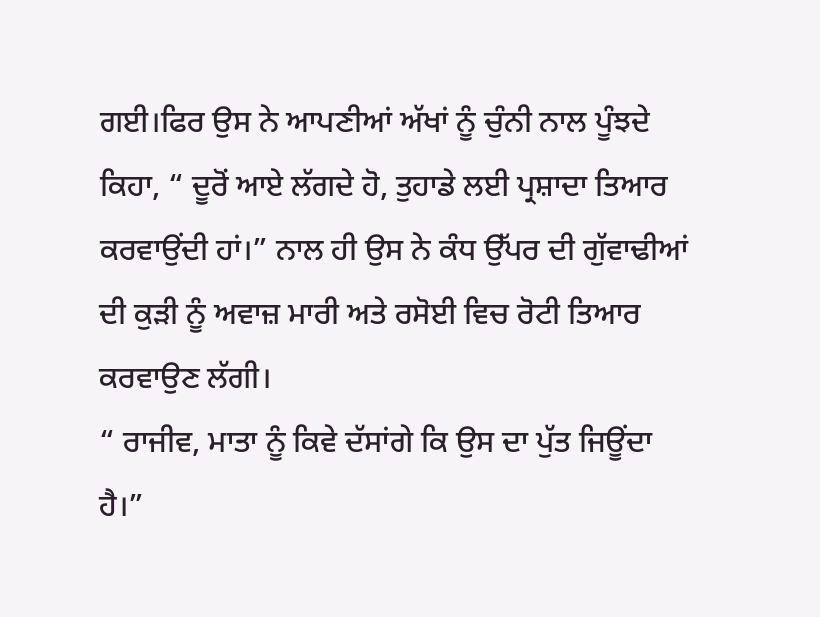ਗਈ।ਫਿਰ ਉਸ ਨੇ ਆਪਣੀਆਂ ਅੱਖਾਂ ਨੂੰ ਚੁੰਨੀ ਨਾਲ ਪੂੰਝਦੇ ਕਿਹਾ, “ ਦੂਰੋਂ ਆਏ ਲੱਗਦੇ ਹੋ, ਤੁਹਾਡੇ ਲਈ ਪ੍ਰਸ਼ਾਦਾ ਤਿਆਰ ਕਰਵਾਉਂਦੀ ਹਾਂ।” ਨਾਲ ਹੀ ਉਸ ਨੇ ਕੰਧ ਉੱਪਰ ਦੀ ਗੁੱਵਾਢੀਆਂ ਦੀ ਕੁੜੀ ਨੂੰ ਅਵਾਜ਼ ਮਾਰੀ ਅਤੇ ਰਸੋਈ ਵਿਚ ਰੋਟੀ ਤਿਆਰ ਕਰਵਾਉਣ ਲੱਗੀ।
“ ਰਾਜੀਵ, ਮਾਤਾ ਨੂੰ ਕਿਵੇ ਦੱਸਾਂਗੇ ਕਿ ਉਸ ਦਾ ਪੁੱਤ ਜਿਊਂਦਾ ਹੈ।”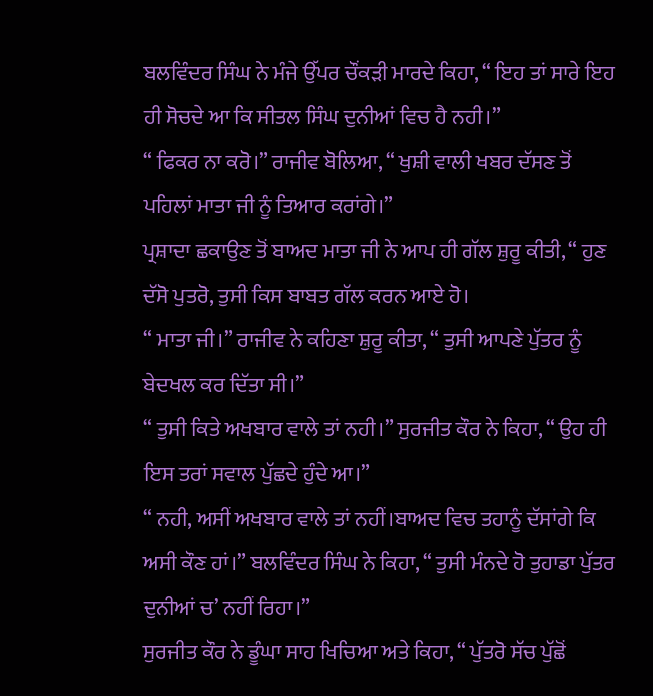ਬਲਵਿੰਦਰ ਸਿੰਘ ਨੇ ਮੰਜੇ ਉੱਪਰ ਚੌਂਕੜੀ ਮਾਰਦੇ ਕਿਹਾ, “ ਇਹ ਤਾਂ ਸਾਰੇ ਇਹ ਹੀ ਸੋਚਦੇ ਆ ਕਿ ਸੀਤਲ ਸਿੰਘ ਦੁਨੀਆਂ ਵਿਚ ਹੈ ਨਹੀ।”
“ ਫਿਕਰ ਨਾ ਕਰੋ।” ਰਾਜੀਵ ਬੋਲਿਆ, “ ਖੁਸ਼ੀ ਵਾਲੀ ਖਬਰ ਦੱਸਣ ਤੋਂ ਪਹਿਲਾਂ ਮਾਤਾ ਜੀ ਨੂੰ ਤਿਆਰ ਕਰਾਂਗੇ।”
ਪ੍ਰਸ਼ਾਦਾ ਛਕਾਉਣ ਤੋਂ ਬਾਅਦ ਮਾਤਾ ਜੀ ਨੇ ਆਪ ਹੀ ਗੱਲ ਸ਼ੁਰੂ ਕੀਤੀ, “ ਹੁਣ ਦੱਸੋ ਪੁਤਰੋ, ਤੁਸੀ ਕਿਸ ਬਾਬਤ ਗੱਲ ਕਰਨ ਆਏ ਹੋ।
“ ਮਾਤਾ ਜੀ।” ਰਾਜੀਵ ਨੇ ਕਹਿਣਾ ਸ਼ੁਰੂ ਕੀਤਾ, “ ਤੁਸੀ ਆਪਣੇ ਪੁੱਤਰ ਨੂੰ ਬੇਦਖਲ ਕਰ ਦਿੱਤਾ ਸੀ।”
“ ਤੁਸੀ ਕਿਤੇ ਅਖਬਾਰ ਵਾਲੇ ਤਾਂ ਨਹੀ।” ਸੁਰਜੀਤ ਕੌਰ ਨੇ ਕਿਹਾ, “ ਉਹ ਹੀ ਇਸ ਤਰਾਂ ਸਵਾਲ ਪੁੱਛਦੇ ਹੁੰਦੇ ਆ।”
“ ਨਹੀ, ਅਸੀਂ ਅਖਬਾਰ ਵਾਲੇ ਤਾਂ ਨਹੀਂ।ਬਾਅਦ ਵਿਚ ਤਹਾਨੂੰ ਦੱਸਾਂਗੇ ਕਿ ਅਸੀ ਕੌਣ ਹਾਂ।” ਬਲਵਿੰਦਰ ਸਿੰਘ ਨੇ ਕਿਹਾ, “ ਤੁਸੀ ਮੰਨਦੇ ਹੋ ਤੁਹਾਡਾ ਪੁੱਤਰ ਦੁਨੀਆਂ ਚ’ ਨਹੀਂ ਰਿਹਾ।”
ਸੁਰਜੀਤ ਕੌਰ ਨੇ ਡੂੰਘਾ ਸਾਹ ਖਿਚਿਆ ਅਤੇ ਕਿਹਾ, “ ਪੁੱਤਰੋ ਸੱਚ ਪੁੱਛੋਂ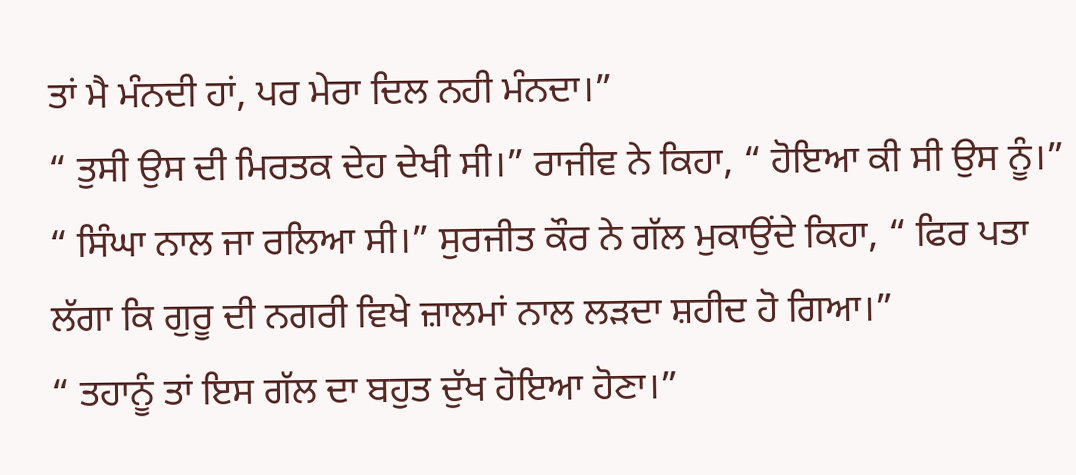ਤਾਂ ਮੈ ਮੰਨਦੀ ਹਾਂ, ਪਰ ਮੇਰਾ ਦਿਲ ਨਹੀ ਮੰਨਦਾ।”
“ ਤੁਸੀ ਉਸ ਦੀ ਮਿਰਤਕ ਦੇਹ ਦੇਖੀ ਸੀ।” ਰਾਜੀਵ ਨੇ ਕਿਹਾ, “ ਹੋਇਆ ਕੀ ਸੀ ਉਸ ਨੂੰ।”
“ ਸਿੰਘਾ ਨਾਲ ਜਾ ਰਲਿਆ ਸੀ।” ਸੁਰਜੀਤ ਕੌਰ ਨੇ ਗੱਲ ਮੁਕਾਉਂਦੇ ਕਿਹਾ, “ ਫਿਰ ਪਤਾ ਲੱਗਾ ਕਿ ਗੁਰੂ ਦੀ ਨਗਰੀ ਵਿਖੇ ਜ਼ਾਲਮਾਂ ਨਾਲ ਲੜਦਾ ਸ਼ਹੀਦ ਹੋ ਗਿਆ।”
“ ਤਹਾਨੂੰ ਤਾਂ ਇਸ ਗੱਲ ਦਾ ਬਹੁਤ ਦੁੱਖ ਹੋਇਆ ਹੋਣਾ।”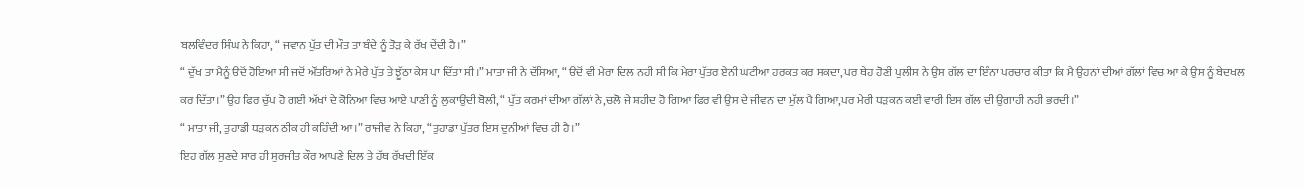ਬਲਵਿੰਦਰ ਸਿੰਘ ਨੇ ਕਿਹਾ, “ ਜਵਾਨ ਪੁੱਤ ਦੀ ਮੌਤ ਤਾ ਬੰਦੇ ਨੂੰ ਤੋੜ ਕੇ ਰੱਖ ਦੇਂਦੀ ਹੈ।”
“ ਦੁੱਖ ਤਾ ਮੈਨੂੰ ੳਦੋਂ ਹੋਇਆ ਸੀ ਜਦੋਂ ਔਂਤਰਿਆਂ ਨੇ ਮੇਰੇ ਪੁੱਤ ਤੇ ਝੂੱਠਾ ਕੇਸ ਪਾ ਦਿੱਤਾ ਸੀ।” ਮਾਤਾ ਜੀ ਨੇ ਦੱਸਿਆ, “ ੳਦੋਂ ਵੀ ਮੇਰਾ ਦਿਲ ਨਹੀ ਸੀ ਕਿ ਮੇਰਾ ਪੁੱਤਰ ਏਨੀ ਘਟੀਆ ਹਰਕਤ ਕਰ ਸਕਦਾ, ਪਰ ਥੇਹ ਹੋਣੀ ਪੁਲੀਸ ਨੇ ਉਸ ਗੱਲ ਦਾ ਇੰਨਾ ਪਰਚਾਰ ਕੀਤਾ ਕਿ ਮੈ ਉਹਨਾਂ ਦੀਆਂ ਗੱਲਾਂ ਵਿਚ ਆ ਕੇ ਉਸ ਨੂੰ ਬੇਦਖਲ ਕਰ ਦਿੱਤਾ।” ਉਹ ਫਿਰ ਚੁੱਪ ਹੋ ਗਈ ਅੱਖਾਂ ਦੇ ਕੋਨਿਆ ਵਿਚ ਆਏ ਪਾਣੀ ਨੂੰ ਲੁਕਾਉਂਦੀ ਬੋਲੀ, “ ਪੁੱਤ ਕਰਮਾਂ ਦੀਆ ਗੱਲਾਂ ਨੇ,ਚਲੋ ਜੇ ਸ਼ਹੀਦ ਹੋ ਗਿਆ ਫਿਰ ਵੀ ਉਸ ਦੇ ਜੀਵਨ ਦਾ ਮੁੱਲ ਪੈ ਗਿਆ,ਪਰ ਮੇਰੀ ਧੜਕਨ ਕਈ ਵਾਰੀ ਇਸ ਗੱਲ ਦੀ ਉਗਾਹੀ ਨਹੀ ਭਰਦੀ।”
“ ਮਾਤਾ ਜੀ, ਤੁਹਾਡੀ ਧੜਕਨ ਠੀਕ ਹੀ ਕਹਿੰਦੀ ਆ।” ਰਾਜੀਵ ਨੇ ਕਿਹਾ, “ਤੁਹਾਡਾ ਪੁੱਤਰ ਇਸ ਦੁਨੀਆਂ ਵਿਚ ਹੀ ਹੈ।”
ਇਹ ਗੱਲ ਸੁਣਦੇ ਸਾਰ ਹੀ ਸੁਰਜੀਤ ਕੌਰ ਆਪਣੇ ਦਿਲ ਤੇ ਹੱਥ ਰੱਖਦੀ ਇੱਕ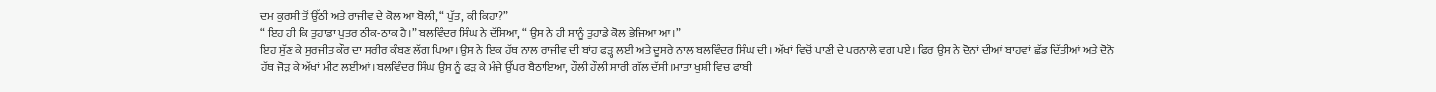ਦਮ ਕੁਰਸੀ ਤੋਂ ਉੱਠੀ ਅਤੇ ਰਾਜੀਵ ਦੇ ਕੋਲ ਆ ਬੋਲੀ, “ ਪੁੱਤ, ਕੀ ਕਿਹਾ?”
“ ਇਹ ਹੀ ਕਿ ਤੁਹਾਡਾ ਪੁਤਰ ਠੀਕ-ਠਾਕ ਹੈ।” ਬਲਵਿੰਦਰ ਸਿੰਘ ਨੇ ਦੱਸਿਆ, “ ਉਸ ਨੇ ਹੀ ਸਾਨੂੰ ਤੁਹਾਡੇ ਕੋਲ ਭੇਜਿਆ ਆ।”
ਇਹ ਸੁੱਣ ਕੇ ਸੁਰਜੀਤ ਕੌਰ ਦਾ ਸਰੀਰ ਕੰਬਣ ਲੱਗ ਪਿਆ।ਉਸ ਨੇ ਇਕ ਹੱਥ ਨਾਲ ਰਾਜੀਵ ਦੀ ਬਾਂਹ ਫੜ੍ਹ ਲਈ ਅਤੇ ਦੂਸਰੇ ਨਾਲ ਬਲਵਿੰਦਰ ਸਿੰਘ ਦੀ। ਅੱਖਾਂ ਵਿਚੋਂ ਪਾਣੀ ਦੇ ਪਰਨਾਲੇ ਵਗ ਪਏ। ਫਿਰ ਉਸ ਨੇ ਦੋਨਾਂ ਦੀਆਂ ਬਾਹਵਾਂ ਛੱਡ ਦਿੱਤੀਆਂ ਅਤੇ ਦੋਨੋ ਹੱਥ ਜੋੜ ਕੇ ਅੱਖਾਂ ਮੀਟ ਲਈਆਂ।ਬਲਵਿੰਦਰ ਸਿੰਘ ਉਸ ਨੂੰ ਫੜ ਕੇ ਮੰਜੇ ਉੱਪਰ ਬੈਠਾਇਆ, ਹੌਲੀ ਹੌਲੀ ਸਾਰੀ ਗੱਲ ਦੱਸੀ।ਮਾਤਾ ਖੁਸ਼ੀ ਵਿਚ ਫਾਬੀ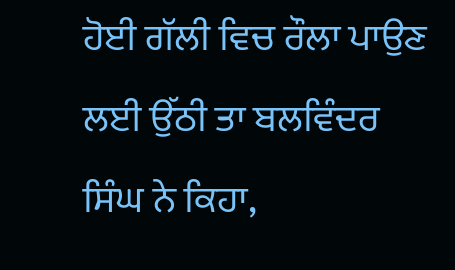ਹੋਈ ਗੱਲੀ ਵਿਚ ਰੌਲਾ ਪਾਉਣ ਲਈ ਉੱਠੀ ਤਾ ਬਲਵਿੰਦਰ ਸਿੰਘ ਨੇ ਕਿਹਾ,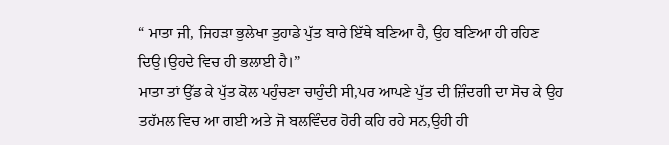“ ਮਾਤਾ ਜੀ, ਜਿਹੜਾ ਭੁਲੇਖਾ ਤੁਹਾਡੇ ਪੁੱਤ ਬਾਰੇ ਇੱਥੇ ਬਣਿਆ ਹੈ, ਉਹ ਬਣਿਆ ਹੀ ਰਹਿਣ ਦਿਉ।ਉਹਦੇ ਵਿਚ ਹੀ ਭਲਾਈ ਹੈ।”
ਮਾਤਾ ਤਾਂ ਉੱਡ ਕੇ ਪੁੱਤ ਕੋਲ ਪਹੁੰਚਣਾ ਚਾਹੁੰਦੀ ਸੀ,ਪਰ ਆਪਣੇ ਪੁੱਤ ਦੀ ਜ਼ਿੰਦਗੀ ਦਾ ਸੋਚ ਕੇ ਉਹ ਤਹੱਮਲ ਵਿਚ ਆ ਗਈ ਅਤੇ ਜੋ ਬਲਵਿੰਦਰ ਹੋਰੀ ਕਹਿ ਰਹੇ ਸਨ,ਉਹੀ ਹੀ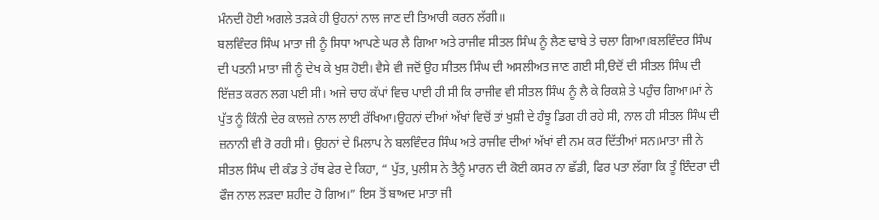ਮੰਨਦੀ ਹੋਈ ਅਗਲੇ ਤੜਕੇ ਹੀ ਉਹਨਾਂ ਨਾਲ ਜਾਣ ਦੀ ਤਿਆਰੀ ਕਰਨ ਲੱਗੀ॥
ਬਲਵਿੰਦਰ ਸਿੰਘ ਮਾਤਾ ਜੀ ਨੂੰ ਸਿਧਾ ਆਪਣੇ ਘਰ ਲੈ ਗਿਆ ਅਤੇ ਰਾਜੀਵ ਸੀਤਲ ਸਿੰਘ ਨੂੰ ਲੈਣ ਢਾਬੇ ਤੇ ਚਲਾ ਗਿਆ।ਬਲਵਿੰਦਰ ਸਿੰਘ ਦੀ ਪਤਨੀ ਮਾਤਾ ਜੀ ਨੂੰ ਦੇਖ ਕੇ ਖੁਸ਼ ਹੋਈ। ਵੈਸੇ ਵੀ ਜਦੋਂ ਉਹ ਸੀਤਲ ਸਿੰਘ ਦੀ ਅਸਲੀਅਤ ਜਾਣ ਗਈ ਸੀ,ੳਦੋਂ ਦੀ ਸੀਤਲ ਸਿੰਘ ਦੀ ਇੱਜ਼ਤ ਕਰਨ ਲਗ ਪਈ ਸੀ। ਅਜੇ ਚਾਹ ਕੱਪਾਂ ਵਿਚ ਪਾਈ ਹੀ ਸੀ ਕਿ ਰਾਜੀਵ ਵੀ ਸੀਤਲ ਸਿੰਘ ਨੂੰ ਲੈ ਕੇ ਰਿਕਸ਼ੇ ਤੇ ਪਹੁੰਚ ਗਿਆ।ਮਾਂ ਨੇ ਪੁੱਤ ਨੂੰ ਕਿੰਨੀ ਦੇਰ ਕਾਲਜ਼ੇ ਨਾਲ ਲਾਈ ਰੱਖਿਆ।ਉਹਨਾਂ ਦੀਆਂ ਅੱਖਾਂ ਵਿਚੋਂ ਤਾਂ ਖੁਸ਼ੀ ਦੇ ਹੰਝੂ ਡਿਗ ਹੀ ਰਹੇ ਸੀ, ਨਾਲ ਹੀ ਸੀਤਲ ਸਿੰਘ ਦੀ ਜ਼ਨਾਨੀ ਵੀ ਰੋ ਰਹੀ ਸੀ। ਉਹਨਾਂ ਦੇ ਮਿਲਾਪ ਨੇ ਬਲਵਿੰਦਰ ਸਿੰਘ ਅਤੇ ਰਾਜੀਵ ਦੀਆਂ ਅੱਖਾਂ ਵੀ ਨਮ ਕਰ ਦਿੱਤੀਆਂ ਸਨ।ਮਾਤਾ ਜੀ ਨੇ ਸੀਤਲ ਸਿੰਘ ਦੀ ਕੰਡ ਤੇ ਹੱਥ ਫੇਰ ਦੇ ਕਿਹਾ, “ ਪੁੱਤ, ਪੁਲੀਸ ਨੇ ਤੈਨੂੰ ਮਾਰਨ ਦੀ ਕੋਈ ਕਸਰ ਨਾ ਛੱਡੀ, ਫਿਰ ਪਤਾ ਲੱਗਾ ਕਿ ਤੂੰ ਇੰਦਰਾ ਦੀ ਫੌਜ ਨਾਲ ਲੜਦਾ ਸ਼ਹੀਦ ਹੋ ਗਿਅ।” ਇਸ ਤੋਂ ਬਾਅਦ ਮਾਤਾ ਜੀ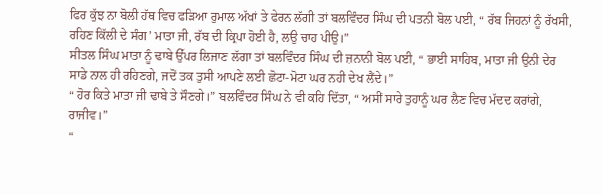ਫਿਰ ਕੁੱਝ ਨਾ ਬੋਲੀ ਹੱਥ ਵਿਚ ਫੜਿਆ ਰੁਮਾਲ ਅੱਖਾਂ ਤੇ ਫੇਰਨ ਲੱਗੀ ਤਾਂ ਬਲਵਿੰਦਰ ਸਿੰਘ ਦੀ ਪਤਨੀ ਬੋਲ ਪਈ, “ ਰੱਬ ਜਿਹਨਾਂ ਨੂੰ ਰੱਖਸੀ, ਰਹਿਣ ਕਿੱਲੀ ਦੇ ਸੰਗ’ ਮਾਤਾ ਜੀ, ਰੱਬ ਦੀ ਕ੍ਰਿਪਾ ਹੋਈ ਹੈ, ਲਉ ਚਾਹ ਪੀਉ।”
ਸੀਤਲ ਸਿੰਘ ਮਾਤਾ ਨੂੰ ਢਾਬੇ ਉੱਪਰ ਲਿਜਾਣ ਲੱਗਾ ਤਾਂ ਬਲਵਿੰਦਰ ਸਿੰਘ ਦੀ ਜ਼ਨਾਨੀ ਬੋਲ ਪਈ, “ ਭਾਈ ਸਾਹਿਬ, ਮਾਤਾ ਜੀ ਉਨੀ ਦੇਰ ਸਾਡੇ ਨਾਲ ਹੀ ਰਹਿਣਗੇ, ਜਦੋਂ ਤਕ ਤੁਸੀ ਆਪਣੇ ਲਈ ਛੋਟਾ-ਮੋਟਾ ਘਰ ਨਹੀ ਦੇਖ ਲੈਂਦੇ।”
“ ਹੋਰ ਕਿਤੇ ਮਾਤਾ ਜੀ ਢਾਬੇ ਤੇ ਸੌਣਗੇ।” ਬਲਵਿੰਦਰ ਸਿੰਘ ਨੇ ਵੀ ਕਹਿ ਦਿੱਤਾ, “ ਅਸੀਂ ਸਾਰੇ ਤੁਹਾਨੂੰ ਘਰ ਲੈਣ ਵਿਚ ਮੱਦਦ ਕਰਾਂਗੇ, ਰਾਜੀਵ।”
“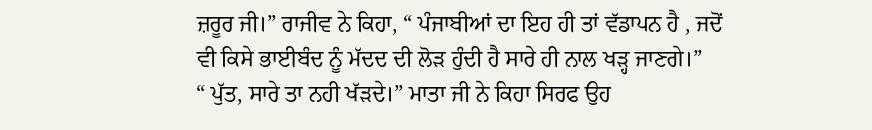ਜ਼ਰੂਰ ਜੀ।” ਰਾਜੀਵ ਨੇ ਕਿਹਾ, “ ਪੰਜਾਬੀਆਂ ਦਾ ਇਹ ਹੀ ਤਾਂ ਵੱਡਾਪਨ ਹੈ , ਜਦੋਂ ਵੀ ਕਿਸੇ ਭਾਈਬੰਦ ਨੂੰ ਮੱਦਦ ਦੀ ਲੋੜ ਹੁੰਦੀ ਹੈ ਸਾਰੇ ਹੀ ਨਾਲ ਖੜ੍ਹ ਜਾਣਗੇ।”
“ ਪੁੱਤ, ਸਾਰੇ ਤਾ ਨਹੀ ਖੱੜਦੇ।” ਮਾਤਾ ਜੀ ਨੇ ਕਿਹਾ ਸਿਰਫ ਉਹ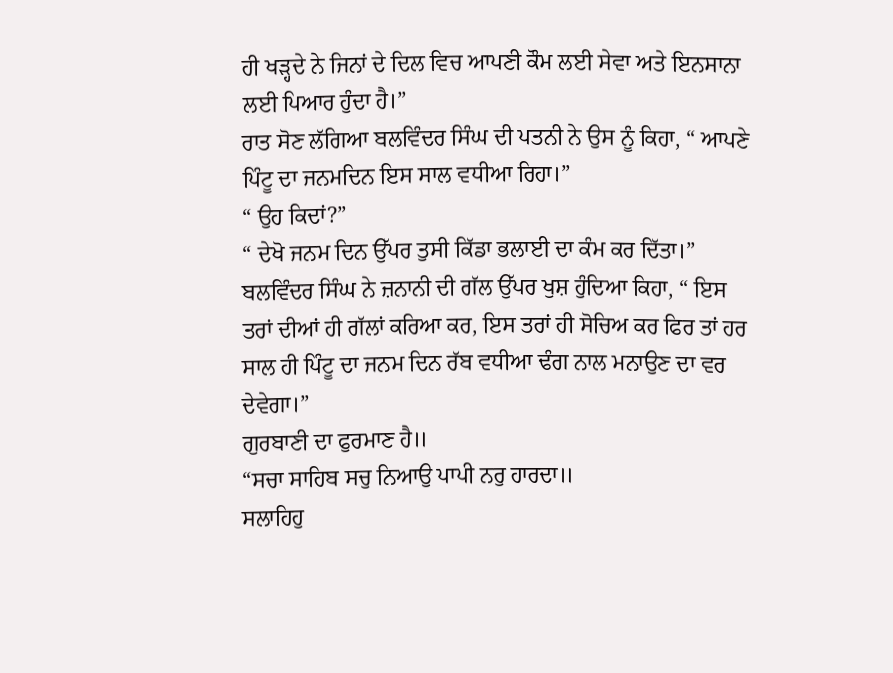ਹੀ ਖੜ੍ਹਦੇ ਨੇ ਜਿਨਾਂ ਦੇ ਦਿਲ ਵਿਚ ਆਪਣੀ ਕੌਮ ਲਈ ਸੇਵਾ ਅਤੇ ਇਨਸਾਨਾ ਲਈ ਪਿਆਰ ਹੁੰਦਾ ਹੈ।”
ਰਾਤ ਸੋਣ ਲੱਗਿਆ ਬਲਵਿੰਦਰ ਸਿੰਘ ਦੀ ਪਤਨੀ ਨੇ ਉਸ ਨੂੰ ਕਿਹਾ, “ ਆਪਣੇ ਪਿੰਟੂ ਦਾ ਜਨਮਦਿਨ ਇਸ ਸਾਲ ਵਧੀਆ ਰਿਹਾ।”
“ ਉਹ ਕਿਦਾਂ?”
“ ਦੇਖੋ ਜਨਮ ਦਿਨ ਉੱਪਰ ਤੁਸੀ ਕਿੱਡਾ ਭਲਾਈ ਦਾ ਕੰਮ ਕਰ ਦਿੱਤਾ।”
ਬਲਵਿੰਦਰ ਸਿੰਘ ਨੇ ਜ਼ਨਾਨੀ ਦੀ ਗੱਲ ਉੱਪਰ ਖੁਸ਼ ਹੁੰਦਿਆ ਕਿਹਾ, “ ਇਸ ਤਰਾਂ ਦੀਆਂ ਹੀ ਗੱਲਾਂ ਕਰਿਆ ਕਰ, ਇਸ ਤਰਾਂ ਹੀ ਸੋਚਿਅ ਕਰ ਫਿਰ ਤਾਂ ਹਰ ਸਾਲ ਹੀ ਪਿੰਟੂ ਦਾ ਜਨਮ ਦਿਨ ਰੱਬ ਵਧੀਆ ਢੰਗ ਨਾਲ ਮਨਾਉਣ ਦਾ ਵਰ ਦੇਵੇਗਾ।”
ਗੁਰਬਾਣੀ ਦਾ ਫੁਰਮਾਣ ਹੈ॥
“ਸਚਾ ਸਾਹਿਬ ਸਚੁ ਨਿਆਉ ਪਾਪੀ ਨਰੁ ਹਾਰਦਾ॥
ਸਲਾਹਿਹੁ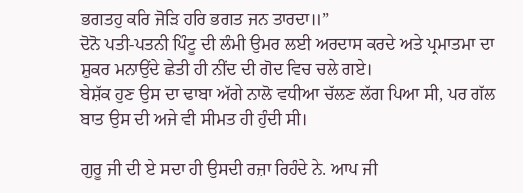ਭਗਤਹੁ ਕਰਿ ਜੋੜਿ ਹਰਿ ਭਗਤ ਜਨ ਤਾਰਦਾ॥”
ਦੋਨੋ ਪਤੀ-ਪਤਨੀ ਪਿੰਟੂ ਦੀ ਲੰਮੀ ਉਮਰ ਲਈ ਅਰਦਾਸ ਕਰਦੇ ਅਤੇ ਪ੍ਰਮਾਤਮਾ ਦਾ ਸ਼ੁਕਰ ਮਨਾਉਂਦੇ ਛੇਤੀ ਹੀ ਨੀਂਦ ਦੀ ਗੋਦ ਵਿਚ ਚਲੇ ਗਏ।
ਬੇਸ਼ੱਕ ਹੁਣ ਉਸ ਦਾ ਢਾਬਾ ਅੱਗੇ ਨਾਲੋ ਵਧੀਆ ਚੱਲਣ ਲੱਗ ਪਿਆ ਸੀ, ਪਰ ਗੱਲ ਬਾਤ ਉਸ ਦੀ ਅਜੇ ਵੀ ਸੀਮਤ ਹੀ ਹੁੰਦੀ ਸੀ।

ਗੁਰੂ ਜੀ ਦੀ ਏ ਸਦਾ ਹੀ ਉਸਦੀ ਰਜ਼ਾ ਰਿਹੰਦੇ ਨੇ. ਆਪ ਜੀ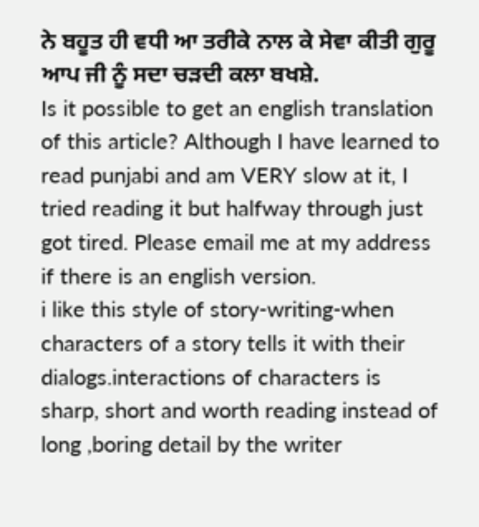ਨੇ ਬਹੂਤ ਹੀ ਵਧੀ ਆ ਤਰੀਕੇ ਨਾਲ ਕੇ ਸੇਵਾ ਕੀਤੀ ਗੁਰੂ ਆਪ ਜੀ ਨੂੰ ਸਦਾ ਚੜਦੀ ਕਲਾ ਬਖਸ਼ੇ.
Is it possible to get an english translation of this article? Although I have learned to read punjabi and am VERY slow at it, I tried reading it but halfway through just got tired. Please email me at my address if there is an english version.
i like this style of story-writing-when characters of a story tells it with their dialogs.interactions of characters is sharp, short and worth reading instead of long ,boring detail by the writer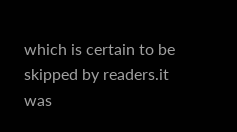which is certain to be skipped by readers.it was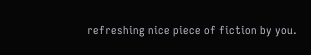refreshing nice piece of fiction by you.